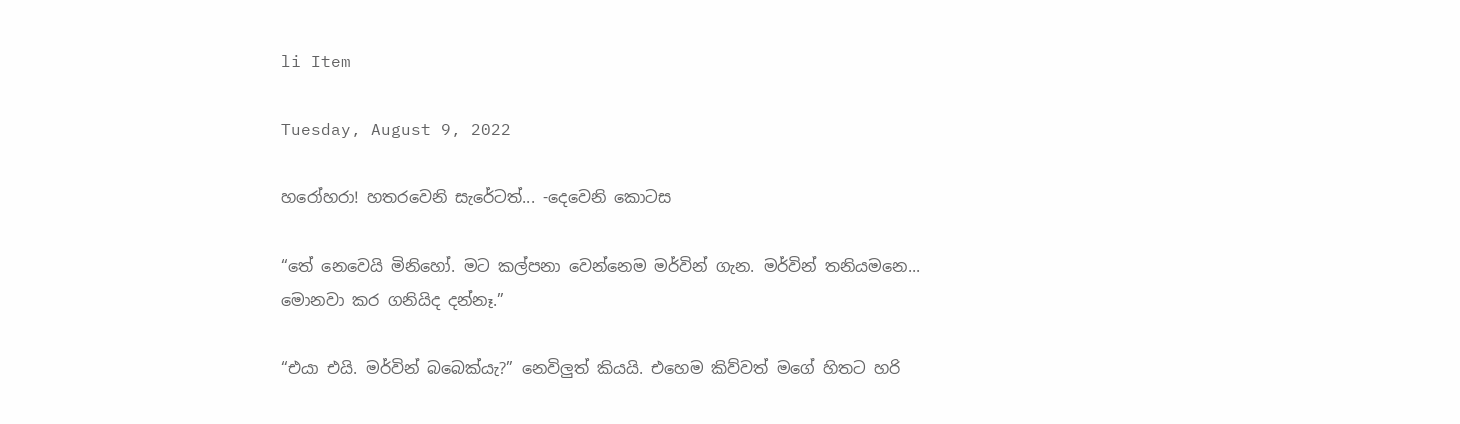li Item

Tuesday, August 9, 2022

හරෝහරා! හතරවෙනි සැරේටත්... -දෙවෙනි කොටස

“තේ නෙවෙයි මිනිහෝ. මට කල්පනා වෙන්නෙම මර්වින් ගැන. මර්වින් තනියමනෙ... මොනවා කර ගනියිද දන්නෑ.”

“එයා එයි. මර්වින් බබෙක්යැ?” නෙවිලුත් කියයි. එහෙම කිව්වත් මගේ හිතට හරි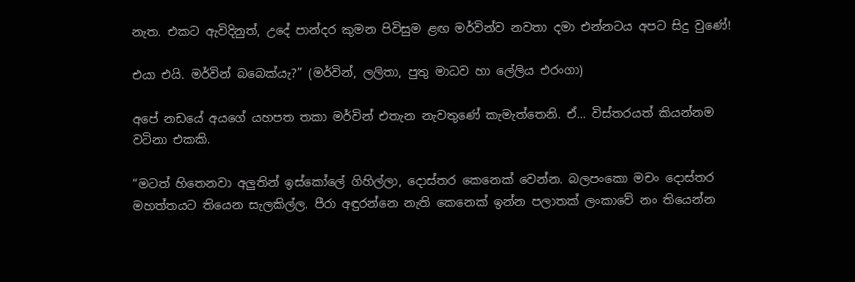නැත. එකට ඇවිදිනුත්, උදේ පාන්දර කුමන පිවිසුම ළඟ මර්වින්ව නවතා දමා එන්නටය අපට සිදු වුණේ!

එයා එයි. මර්වින් බබෙක්යැ?” (මර්වින්, ලලිතා, පුතු මාධව හා ලේලිය එරංගා)

අපේ නඩයේ අයගේ යහපත තකා මර්වින් එතැන නැවතුණේ කැමැත්තෙනි. ඒ... විස්තරයත් කියන්නම වටිනා එකකි.

“මටත් හිතෙනවා අලුතින් ඉස්කෝලේ ගිහිල්ලා, දොස්තර කෙනෙක් වෙන්න. බලපංකො මචං දොස්තර මහත්තයට තියෙන සැලකිල්ල. පීරා අඳුරන්නෙ නැති කෙනෙක් ඉන්න පලාතක් ලංකාවේ නං තියෙන්න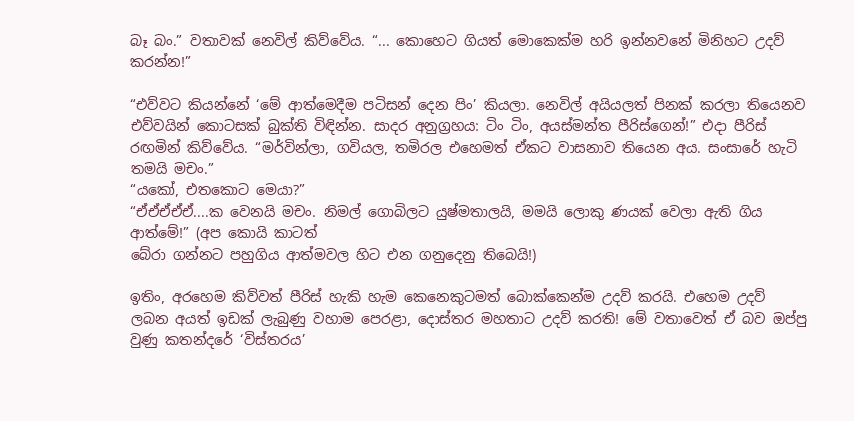බෑ බං.” වතාවක් නෙවිල් කිව්වේය. “... කොහෙට ගියත් මොකෙක්ම හරි ඉන්නවනේ මිනිහට උදව් කරන්න!”

“එව්වට කියන්නේ ‘මේ ආත්මෙදීම පටිසන් දෙන පිං’ කියලා. නෙවිල් අයියලත් පිනක් කරලා තියෙනව එව්වයින් කොටසක් බුක්ති විඳින්න. සාදර අනුග්‍රහය: ටිං ටිං, අයස්මන්ත පීරිස්ගෙන්!” එදා පීරිස් රඟමින් කිව්වේය. “මර්වින්ලා, ගවියල, තමිරල එහෙමත් ඒකට වාසනාව තියෙන අය. සංසාරේ හැටි තමයි මචං.”
“යකෝ, එතකොට මෙයා?”
“ඒඒඒඒඒ....ක වෙනයි මචං. නිමල් ගොබිලට යුෂ්මතාලයි, මමයි ලොකු ණයක් වෙලා ඇති ගිය ආත්මේ!” (අප කොයි කාටත්
බේරා ගන්නට පහුගිය ආත්මවල හිට එන ගනුදෙනු තිබෙයි!)

ඉතිං, අරහෙම කිව්වත් පීරිස් හැකි හැම කෙනෙකුටමත් බොක්කෙන්ම උදව් කරයි. එහෙම උදව් ලබන අයත් ඉඩක් ලැබුණු වහාම පෙරළා, දොස්තර මහතාට උදව් කරති! මේ වතාවෙත් ඒ බව ඔප්පු වුණු කතන්දරේ ‘විස්තරය’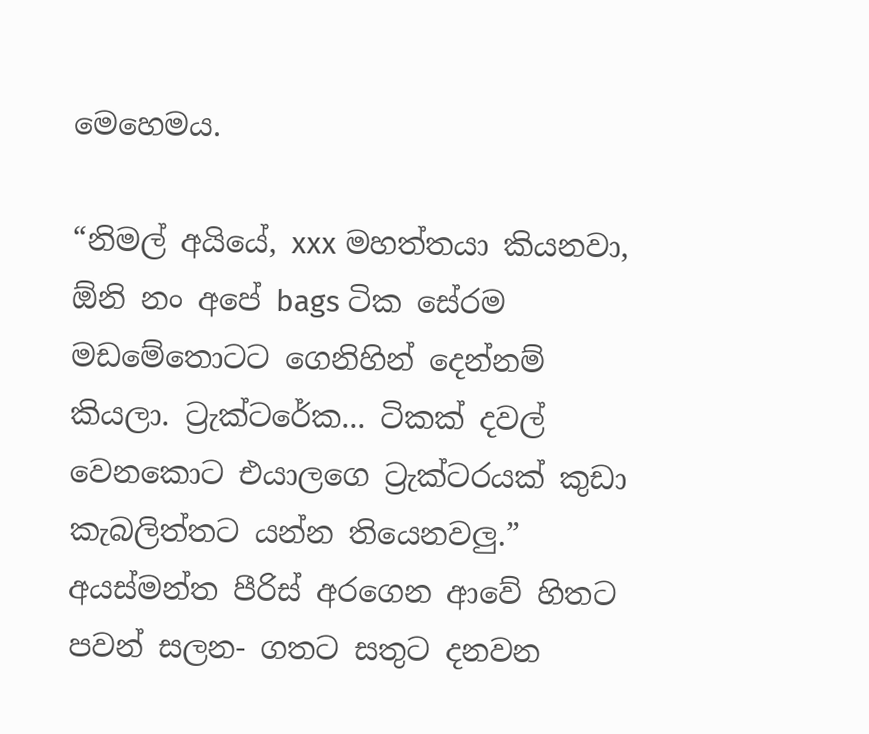මෙහෙමය.

“නිමල් අයියේ, xxx මහත්තයා කියනවා, ඕනි නං අපේ bags ටික සේරම මඩමේතොටට ගෙනිහින් දෙන්නම් කියලා. ට්‍රැක්ටරේක... ටිකක් දවල් වෙනකොට එයාලගෙ ට්‍රැක්ටරයක් කුඩා කැබලිත්තට යන්න තියෙනවලු.” අයස්මන්ත පීරිස් අරගෙන ආවේ හිතට පවන් සලන- ගතට සතුට දනවන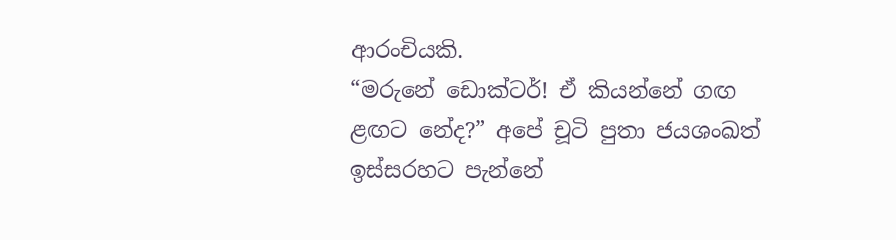ආරංචියකි.
“මරුනේ ඩොක්ටර්! ඒ කියන්නේ ගඟ ළඟට නේද?” අපේ චූටි පුතා ජයශංඛත් ඉස්සරහට පැන්නේ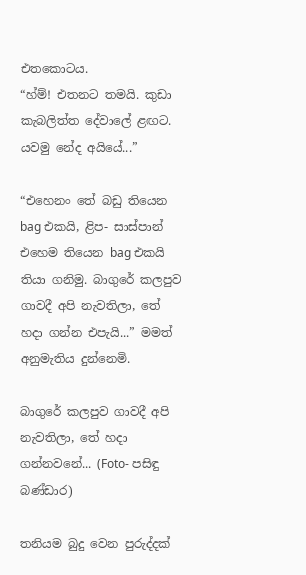එතකොටය.
“හ්ම්! එතනට තමයි. කුඩා කැබලිත්ත දේවාලේ ළඟට. යවමු නේද අයියේ...”

“එහෙනං තේ බඩු තියෙන bag එකයි, ළිප- සාස්පාන් එහෙම තියෙන bag එකයි තියා ගනිමු. බාගුරේ කලපුව ගාවදී අපි නැවතිලා, තේ හදා ගන්න එපැයි...” මමත් අනුමැතිය දුන්නෙමි.

බාගුරේ කලපුව ගාවදී අපි නැවතිලා, තේ හදා ගන්නවනේ... (Foto- පසිඳු බණ්ඩාර)

තනියම බුදු වෙන පුරුද්දක්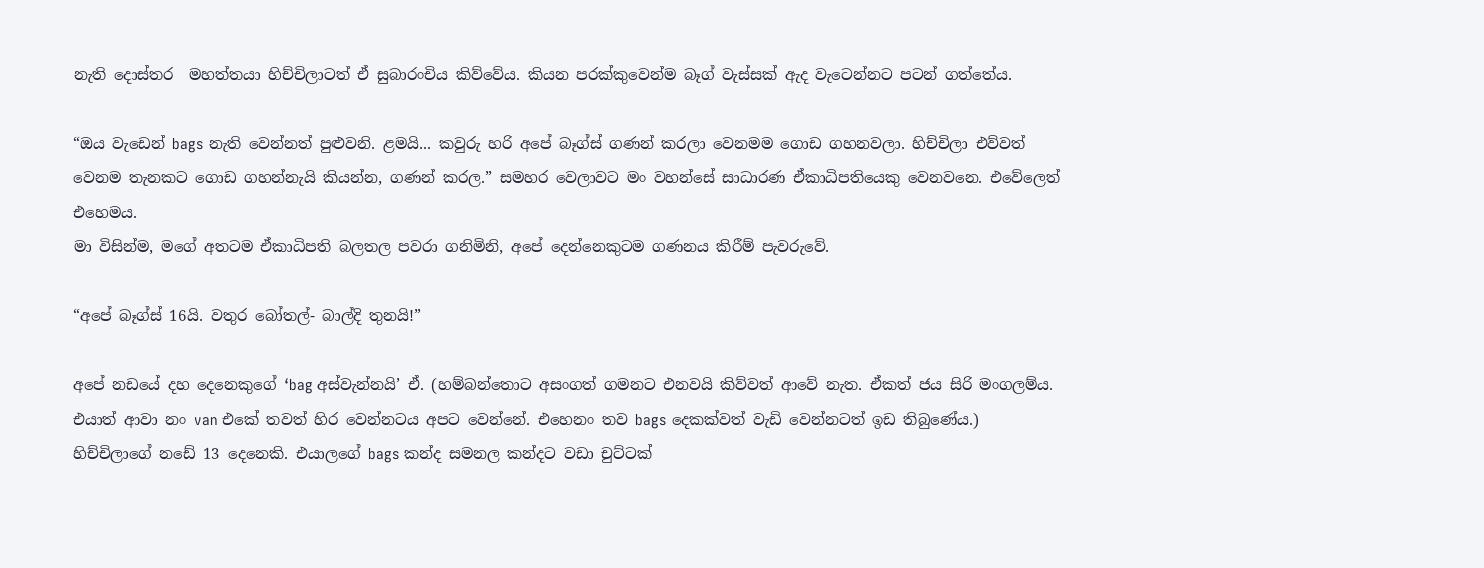නැති දොස්තර  මහත්තයා හිච්චිලාටත් ඒ සුබාරංචිය කිව්වේය. කියන පරක්කුවෙන්ම බෑග් වැස්සක් ඇද වැටෙන්නට පටන් ගත්තේය.

“ඔය වැඩෙන් bags නැති වෙන්නත් පුළුවනි. ළමයි... කවුරු හරි අපේ බෑග්ස් ගණන් කරලා වෙනමම ගොඩ ගහනවලා. හිච්චිලා එව්වත් වෙනම තැනකට ගොඩ ගහන්නැයි කියන්න, ගණන් කරල.” සමහර වෙලාවට මං වහන්සේ සාධාරණ ඒකාධිපතියෙකු වෙනවනෙ. එවේලෙත් එහෙමය.
මා විසින්ම, මගේ අතටම ඒකාධිපති බලතල පවරා ගනිමිනි, අපේ දෙන්නෙකුටම ගණනය කිරීම් පැවරුවේ.

“අපේ බෑග්ස් 16යි. වතුර බෝතල්- බාල්දි තුනයි!”

අපේ නඩයේ දහ දෙනෙකුගේ ‘bag අස්වැන්නයි’ ඒ. (හම්බන්තොට අසංගත් ගමනට එනවයි කිව්වත් ආවේ නැත. ඒකත් ජය සිරි මංගලම්ය. එයාත් ආවා නං van එකේ තවත් හිර වෙන්නටය අපට වෙන්නේ. එහෙනං තව bags දෙකක්වත් වැඩි වෙන්නටත් ඉඩ තිබුණේය.)
හිච්චිලාගේ නඩේ 13 දෙනෙකි. එයාලගේ bags කන්ද සමනල කන්දට වඩා චුට්ටක්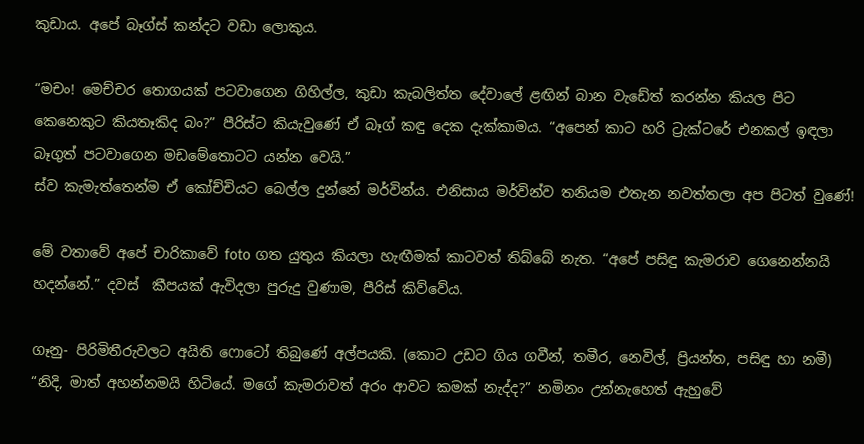කුඩාය. අපේ බෑග්ස් කන්දට වඩා ලොකුය.

“මචං! මෙච්චර තොගයක් පටවාගෙන ගිහිල්ල, කුඩා කැබලිත්ත දේවාලේ ළඟින් බාන වැඩේත් කරන්න කියල පිට කෙනෙකුට කියතෑකිද බං?” පීරිස්ට කියැවුණේ ඒ බෑග් කඳු දෙක දැක්කාමය. “අපෙන් කාට හරි ට්‍රැක්ටරේ එනකල් ඉඳලා බෑගුත් පටවාගෙන මඩමේතොටට යන්න වෙයි.”
ස්ව කැමැත්තෙන්ම ඒ කෝච්චියට බෙල්ල දුන්නේ මර්වින්ය. එනිසාය මර්වින්ව තනියම එතැන නවත්තලා අප පිටත් වුණේ!

මේ වතාවේ අපේ චාරිකාවේ foto ගත යුතුය කියලා හැඟීමක් කාටවත් තිබ්බේ නැත. “අපේ පසිඳු කැමරාව ගෙනෙන්නයි හදන්නේ.” දවස්  කීපයක් ඇවිදලා පුරුදු වුණාම, පීරිස් කිව්වේය.

ගෑනු- පිරිමිතීරුවලට අයිති ෆොටෝ තිබුණේ අල්පයකි. (කොට උඩට ගිය ගවීන්, තමීර, නෙවිල්, ප්‍රියන්ත, පසිඳු හා නමී)
“නිදි, මාත් අහන්නමයි හිටියේ. මගේ කැමරාවත් අරං ආවට කමක් නැද්ද?” නමිනං උන්නැහෙත් ඇහුවේ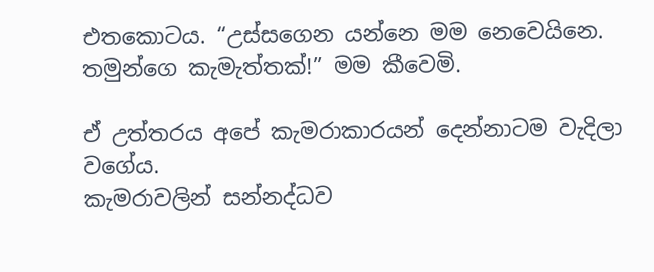එතකොටය. “උස්සගෙන යන්නෙ මම නෙවෙයිනෙ. තමුන්ගෙ කැමැත්තක්!” මම කීවෙමි.

ඒ උත්තරය අපේ කැමරාකාරයන් දෙන්නාටම වැදිලා වගේය.
කැමරාවලින් සන්නද්ධව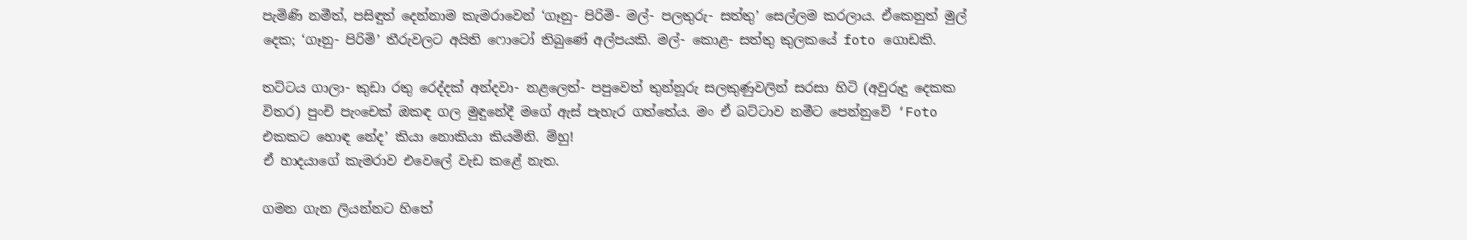පැමිණි නමීත්, පසිඳුත් දෙන්නාම කැමරාවෙන් ‘ගෑනු- පිරිමි- මල්- පලතුරු- සත්තු’ සෙල්ලම කරලාය. ඒකෙනුත් මුල් දෙක; ‘ගෑනු- පිරිමි’ තීරුවලට අයිති ෆොටෝ තිබුණේ අල්පයකි. මල්- කොළ- සත්තු කුලකයේ foto ගොඩකි.

තට්ටය ගාලා- කුඩා රතු රෙද්දක් අන්දවා- නළලෙත්- පපුවෙත් තුන්නූරු සලකුණුවලින් සරසා හිටි (අවුරුදු දෙකක විතර) පුංචි පැංචෙක් ඔකඳ ගල මුඳුනේදී මගේ ඇස් පැහැර ගත්තේය. මං ඒ බට්ටාව නමීට පෙන්නුවේ ‘Foto එකකට හොඳ නේද’ කියා නොකියා කියමිනි. ම්හු!
ඒ හාදයාගේ කැමරාව එවෙලේ වැඩ කළේ නැත.

ගමන ගැන ලියන්නට හිතේ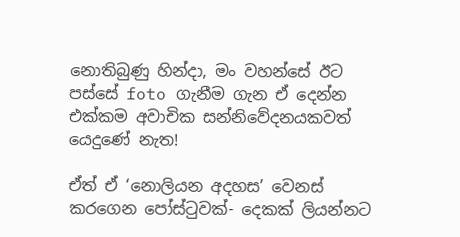නොතිබුණු හින්දා, මං වහන්සේ ඊට පස්සේ foto ගැනීම ගැන ඒ දෙන්න එක්කම අවාචික සන්නිවේදනයකවත් යෙදුණේ නැත!

ඒත් ඒ ‘නොලියන අදහස’ වෙනස් කරගෙන පෝස්ටුවක්- දෙකක් ලියන්නට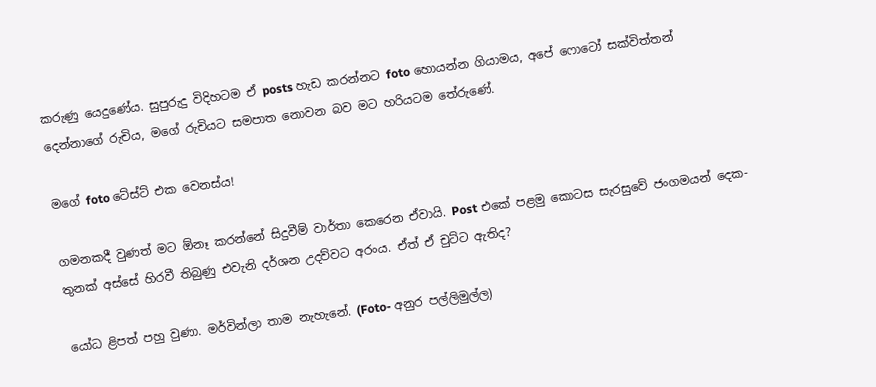කරුණු යෙදුණේය. සුපුරුදු විදිහටම ඒ posts හැඩ කරන්නට foto හොයන්න ගියාමය, අපේ ෆොටෝ සක්විත්තන් දෙන්නාගේ රුචිය, මගේ රුචියට සමපාත නොවන බව මට හරියටම තේරුණේ.

මගේ foto ටේස්ට් එක වෙනස්ය!

ගමනකදී වුණත් මට ඕනෑ කරන්නේ සිදුවීම් වාර්තා කෙරෙන ඒවායි. Post එකේ පළමු කොටස සැරසුවේ ජංගමයන් දෙක-තුනක් අස්සේ හිරවී තිබුණු එවැනි දර්ශන උදව්වට අරංය. ඒත් ඒ චුට්ට ඇතිද?

යෝධ ළිපත් පහු වුණා. මර්වින්ලා තාම නැහැනේ. (Foto- අනුර පල්ලිමුල්ල)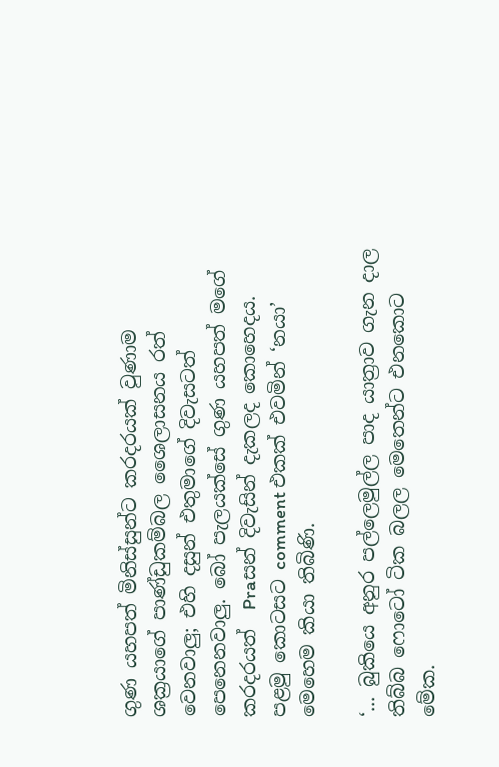ගුණ යහපත් මිනිස්සුන්ට කරදරයක් වුණාම ශක්‍රයාගේ පාණ්ඩුකම්බල ශෛලාසනය රත් වෙනවාලු; එහි දසුන් එතුමාගේ දිවැසටත් පෙනෙනවාලු. බෝ පැලයක්සේ ගුණ යහපත් මගේ කරදරයත්  Praසන් දිවැසින් දැකලද කොහෙදය. පළමු කොටසට comment එකක් එවමින් ‘නයා’ මෙහෙම කියා තිබිණි.

‘... බුකියෙ අනුර පල්ලෙමුල්ල පාද යාත්‍රාව ගැන දාල තිබ්බ ෆොටෝ ටික බලල මෙතෙන්ට එනකොට මේක.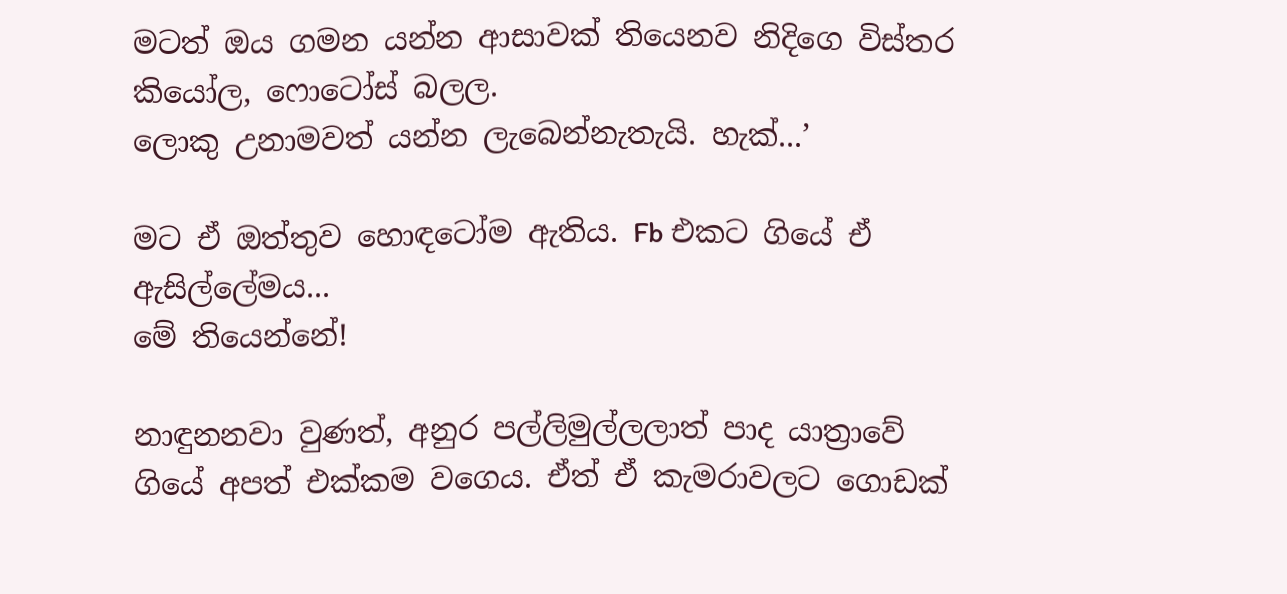මටත් ඔය ගමන යන්න ආසාවක් තියෙනව නිදිගෙ විස්තර කියෝල, ෆොටෝස් බලල.
ලොකු උනාමවත් යන්න ලැබෙන්නැතැයි. හැක්...’

මට ඒ ඔත්තුව හොඳටෝම ඇතිය. Fb එකට ගියේ ඒ ඇසිල්ලේමය...
මේ තියෙන්නේ!

නාඳුනනවා වුණත්, අනුර පල්ලිමුල්ලලාත් පාද යාත්‍රාවේ ගියේ අපත් එක්කම වගෙය. ඒත් ඒ කැමරාවලට ගොඩක්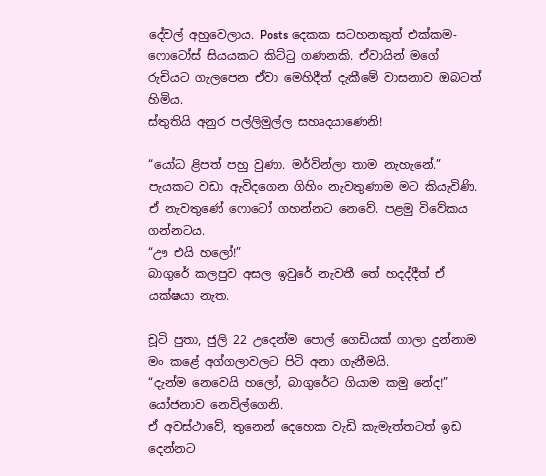දේවල් අහුවෙලාය. Posts දෙකක සටහනකුත් එක්කම- ෆොටෝස් සියයකට කිට්ටු ගණනකි. ඒවායින් මගේ රුචියට ගැලපෙන ඒවා මෙහිදීත් දැකීමේ වාසනාව ඔබටත් හිමිය.
ස්තුතියි අනුර පල්ලිමුල්ල සහෘදයාණෙනි!

“යෝධ ළිපත් පහු වුණා. මර්වින්ලා තාම නැහැනේ.” පැයකට වඩා ඇවිදගෙන ගිහිං නැවතුණාම මට කියැවිණි. ඒ නැවතුණේ ෆොටෝ ගහන්නට නෙවේ. පළමු විවේකය ගන්නටය.
“ඌ එයි හලෝ!”
බාගුරේ කලපුව අසල ඉවුරේ නැවතී තේ හදද්දීත් ඒ යක්ෂයා නැත.

චූටි පුතා, ජුලි 22 උදෙන්ම පොල් ගෙඩියක් ගාලා දුන්නාම මං කළේ අග්ගලාවලට පිටි අනා ගැනීමයි.
“දැන්ම නෙවෙයි හලෝ, බාගුරේට ගියාම කමු නේද!” යෝජනාව නෙවිල්ගෙනි.
ඒ අවස්ථාවේ, තුනෙන් දෙහෙක වැඩි කැමැත්තටත් ඉඩ දෙන්නට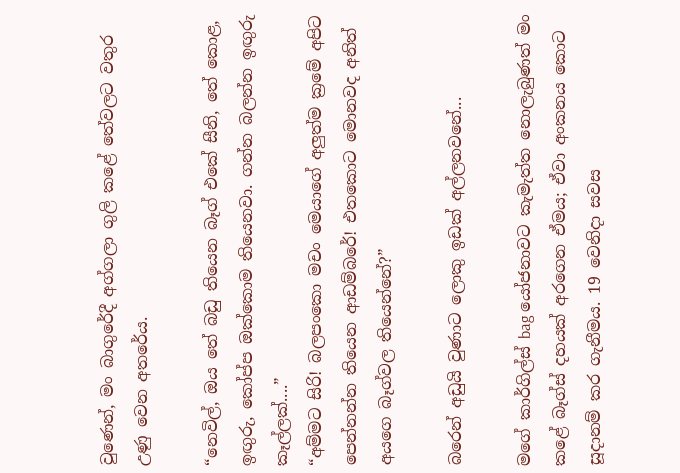වුණෙන්, මං බාගුරේදී අග්ගලා ගුලි කළේ තේවලට වතුර උණු වෙන අතරේය.

“නෙවිල්, ඔය තේ බඩු තියෙන බෑග් එකේ සීනි, තේ කොළ, ඉඟුරු, කෝප්ප ඔක්කොම තියෙනවා. ගන්න බලන්න ඉඟුරු කෑල්ලක්....”
“අම්මට සිරි! බලපංකො මචං මෙයාගේ අලුත්ම ක්‍රමේ අපිට පෙන්නන්න තියෙන ආඩම්බරේ! එතකොට මොනවද අනිත් අයගෙ බෑග්වල තියෙන්නේ?”

බරෙන් අඩුයි වුණාට ලොකු ඉඩක් අල්ලනවනේ...

මගේ කාර්ගිල්ස් bag යෝජනාවට කැමැත්ත නොලැබුණත් මං කළේ බෑග්ස් දහයක් අරගෙන ඒමය; ඒවා අංකනය කොට සූදානම් කර ගැනීමය. 19 වෙනිදා සවස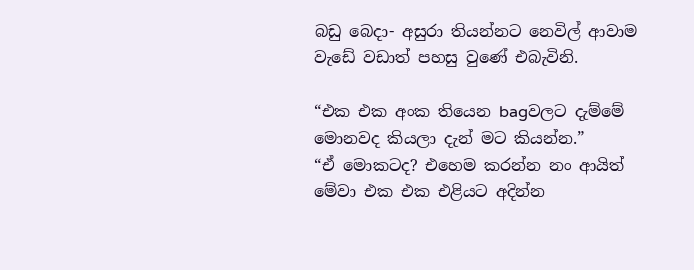බඩු බෙදා- අසුරා තියන්නට නෙවිල් ආවාම වැඩේ වඩාත් පහසු වුණේ එබැවිනි.

“එක එක අංක තියෙන bagවලට දැම්මේ මොනවද කියලා දැන් මට කියන්න.”
“ඒ මොකටද? එහෙම කරන්න නං ආයිත් මේවා එක එක එළියට අදින්න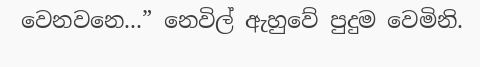වෙනවනෙ...” නෙවිල් ඇහුවේ පුදුම වෙමිනි.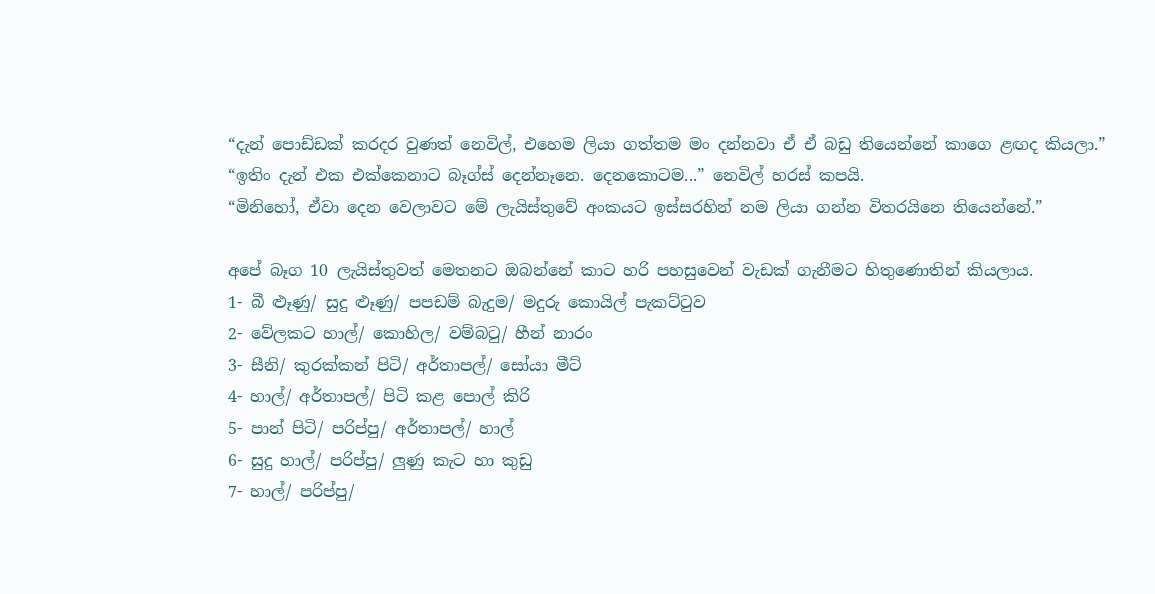“දැන් පොඩ්ඩක් කරදර වුණත් නෙවිල්, එහෙම ලියා ගත්තම මං දන්නවා ඒ ඒ බඩු තියෙන්නේ කාගෙ ළඟද කියලා.”
“ඉතිං දැන් එක එක්කෙනාට බෑග්ස් දෙන්නෑනෙ. දෙනකොටම...” නෙවිල් හරස් කපයි.
“මිනිහෝ, ඒවා දෙන වෙලාවට මේ ලැයිස්තුවේ අංකයට ඉස්සරහින් නම ලියා ගන්න විතරයිනෙ තියෙන්නේ.”

අපේ බෑග 10 ලැයිස්තුවත් මෙතනට ඔබන්නේ කාට හරි පහසුවෙන් වැඩක් ගැනීමට හිතුණොතින් කියලාය.
1- බී ළූණු/ සුදු ළූණු/ පපඩම් බැදුම/ මදුරු කොයිල් පැකට්ටුව
2- වේලකට හාල්/ කොහිල/ වම්බටු/ හීන් නාරං
3- සීනි/ කුරක්කන් පිටි/ අර්තාපල්/ සෝයා මීට්
4- හාල්/ අර්තාපල්/ පිටි කළ පොල් කිරි
5- පාන් පිටි/ පරිප්පු/ අර්තාපල්/ හාල්
6- සුදු හාල්/ පරිප්පු/ ලුණු කැට හා කුඩු
7- හාල්/ පරිප්පු/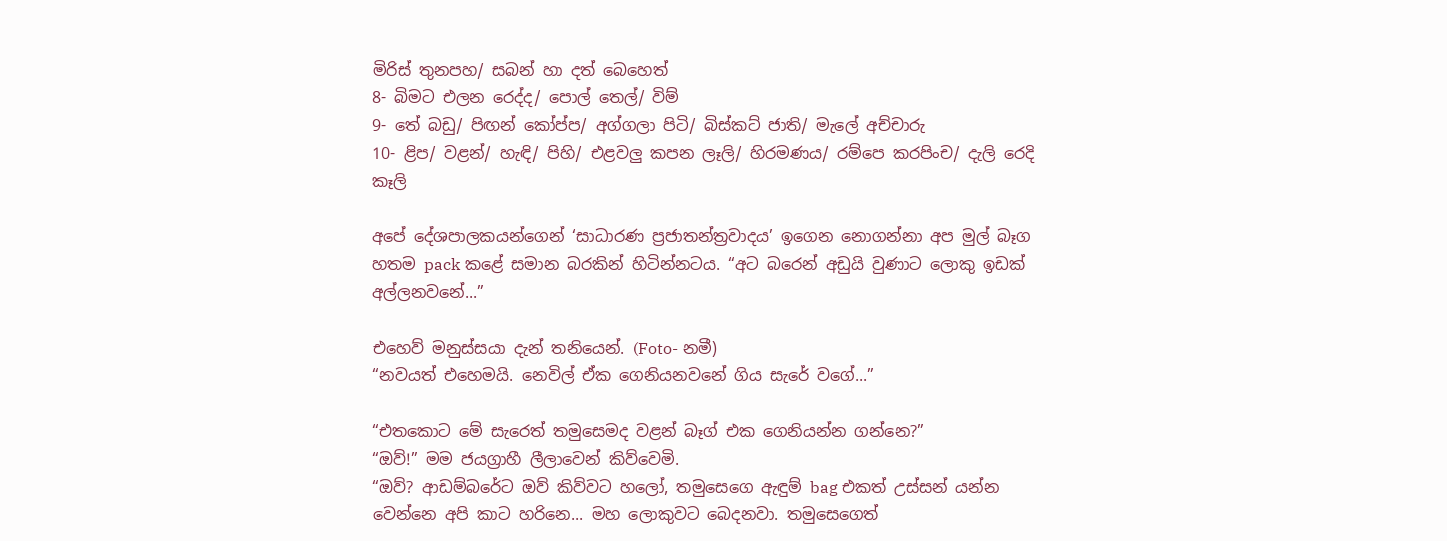මිරිස් තුනපහ/ සබන් හා දත් බෙහෙත්
8- බිමට එලන රෙද්ද/ පොල් තෙල්/ විම්
9- තේ බඩු/ පිඟන් කෝප්ප/ අග්ගලා පිටි/ බිස්කට් ජාති/ මැලේ අච්චාරු
10- ළිප/ වළන්/ හැඳි/ පිහි/ එළවලු කපන ලෑලි/ හිරමණය/ රම්පෙ කරපිංච/ දැලි රෙදි කෑලි

අපේ දේශපාලකයන්ගෙන් ‘සාධාරණ ප්‍රජාතන්ත්‍රවාදය’ ඉගෙන නොගන්නා අප මුල් බෑග හතම pack කළේ සමාන බරකින් හිටින්නටය. “අට බරෙන් අඩුයි වුණාට ලොකු ඉඩක් අල්ලනවනේ...”

එහෙව් මනුස්සයා දැන් තනියෙන්. (Foto- නමී)
“නවයත් එහෙමයි. නෙවිල් ඒක ගෙනියනවනේ ගිය සැරේ වගේ...”

“එතකොට මේ සැරෙත් තමුසෙමද වළන් බෑග් එක ගෙනියන්න ගන්නෙ?”
“ඔව්!” මම ජයග්‍රාහී ලීලාවෙන් කිව්වෙමි.
“ඔව්? ආඩම්බරේට ඔව් කිව්වට හලෝ, තමුසෙගෙ ඇඳුම් bag එකත් උස්සන් යන්න වෙන්නෙ අපි කාට හරිනෙ... මහ ලොකුවට බෙදනවා. තමුසෙගෙත්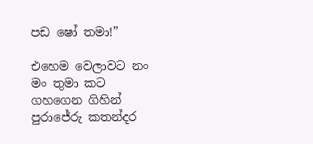පඩ ෂෝ තමා!”

එහෙම වෙලාවට නං මං තුමා කට ගහගෙන ගිහින් පුරාජේරු කතන්දර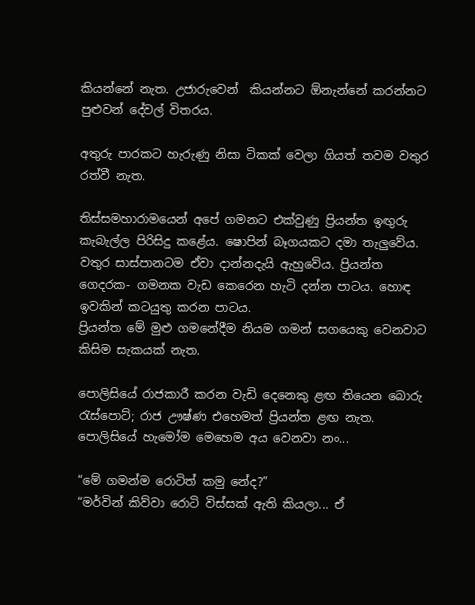කියන්නේ නැත. උජාරුවෙන්  කියන්නට ඕනැන්නේ කරන්නට පුළුවන් දේවල් විතරය.

අතුරු පාරකට හැරුණු නිසා ටිකක් වෙලා ගියත් තවම වතුර රත්වී නැත.

තිස්සමහාරාමයෙන් අපේ ගමනට එක්වුණු ප්‍රියන්ත ඉඟුරු කැබැල්ල පිරිසිදු කළේය. ෂොපින් බෑගයකට දමා තැලුවේය. වතුර සාස්පානටම ඒවා දාන්නදැයි ඇහුවේය. ප්‍රියන්ත ගෙදරක- ගමනක වැඩ කෙරෙන හැටි දන්න පාටය. හොඳ ඉවකින් කටයුතු කරන පාටය.
ප්‍රියන්ත මේ මුළු ගමනේදීම නියම ගමන් සගයෙකු වෙනවාට කිසිම සැකයක් නැත.

පොලිසියේ රාජකාරී කරන වැඩි දෙනෙකු ළඟ තියෙන බොරු රැස්පොට්; රාජ ඌෂ්ණ එහෙමත් ප්‍රියන්ත ළඟ නැත. පොලිසියේ හැමෝම මෙහෙම අය වෙනවා නං...

“මේ ගමන්ම රොටිත් කමු නේද?”
“මර්වින් කිව්වා රොටි විස්සක් ඇති කියලා... ඒ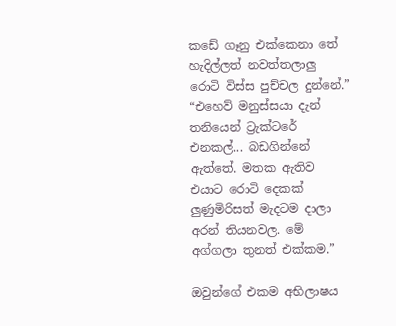කඩේ ගෑනු එක්කෙනා තේ හැදිල්ලත් නවත්තලාලු රොටි විස්ස පුච්චල දුන්නේ.”
“එහෙව් මනුස්සයා දැන් තනියෙන් ට්‍රැක්ටරේ එනකල්... බඩගින්නේ ඇත්තේ. මතක ඇතිව එයාට රොටි දෙකක් ලුණුමිරිසත් මැදටම දාලා අරන් තියනවල. මේ අග්ගලා තුනත් එක්කම.”

ඔවුන්ගේ එකම අභිලාෂය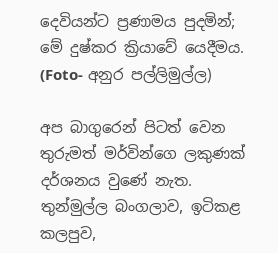දෙවියන්ට ප්‍රණාමය පුදමින්; මේ දුෂ්කර ක්‍රියාවේ යෙදීමය. (Foto- අනුර පල්ලිමුල්ල)

අප බාගුරෙන් පිටත් වෙන තුරුමත් මර්වින්ගෙ ලකුණක් දර්ශනය වුණේ නැත. තුන්මුල්ල බංගලාව, ඉටිකළ කලපුව,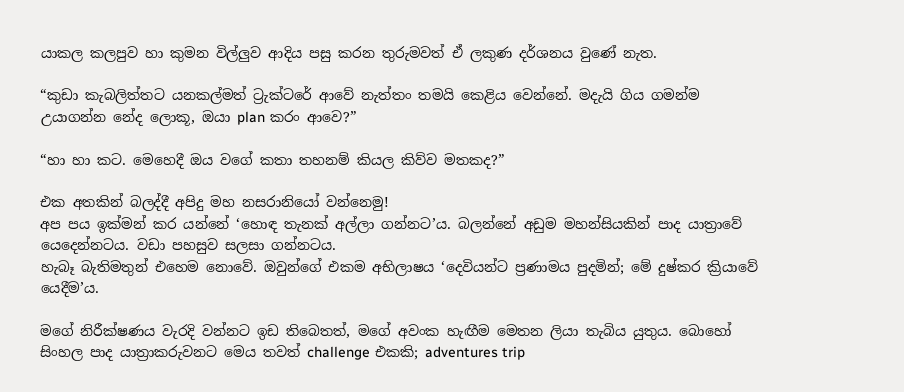යාකල කලපුව හා කුමන විල්ලුව ආදිය පසු කරන තුරුමවත් ඒ ලකුණ දර්ශනය වුණේ නැත.

“කුඩා කැබලිත්තට යනකල්මත් ට්‍රැක්ටරේ ආවේ නැත්තං තමයි කෙළිය වෙන්නේ. මදැයි ගිය ගමන්ම උයාගන්න නේද ලොකූ, ඔයා plan කරං ආවෙ?”

“හා හා කට. මෙහෙදී ඔය වගේ කතා තහනම් කියල කිව්ව මතකද?”

එක අතකින් බලද්දී අපිදු මහ නසරානියෝ වන්නෙමු!
අප පය ඉක්මන් කර යන්නේ ‘හොඳ තැනක් අල්ලා ගන්නට’ය. බලන්නේ අඩුම මහන්සියකින් පාද යාත්‍රාවේ යෙදෙන්නටය. වඩා පහසුව සලසා ගන්නටය.
හැබෑ බැතිමතුන් එහෙම නොවේ. ඔවුන්ගේ එකම අභිලාෂය ‘දෙවියන්ට ප්‍රණාමය පුදමින්; මේ දුෂ්කර ක්‍රියාවේ යෙදීම’ය.

මගේ නිරීක්ෂණය වැරදි වන්නට ඉඩ තිබෙතත්, මගේ අවංක හැඟීම මෙතන ලියා තැබිය යුතුය. බොහෝ සිංහල පාද යාත්‍රාකරුවනට මෙය තවත් challenge එකකි; adventures trip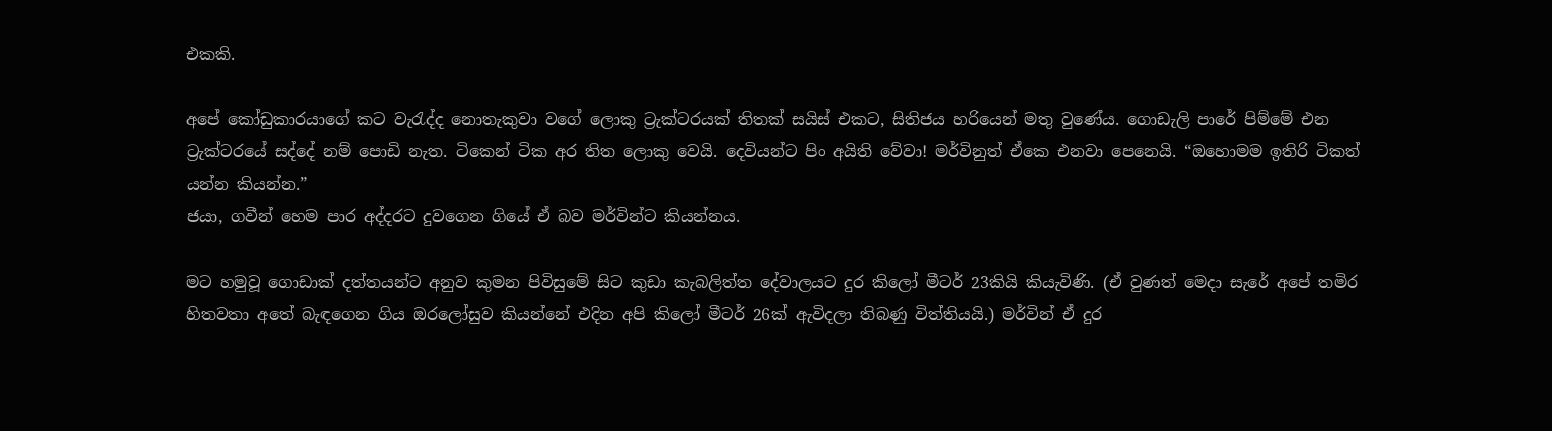එකකි.

අපේ කෝඩුකාරයාගේ කට වැරැද්ද නොතැකුවා වගේ ලොකු ට්‍රැක්ටරයක් තිතක් සයිස් එකට, සිතිජය හරියෙන් මතු වුණේය. ගොඩැලි පාරේ පිම්මේ එන ට්‍රැක්ටරයේ සද්දේ නම් පොඩි නැත. ටිකෙන් ටික අර තිත ලොකු වෙයි. දෙවියන්ට පිං අයිති වේවා! මර්විනුත් ඒකෙ එනවා පෙනෙයි. “ඔහොමම ඉතිරි ටිකත් යන්න කියන්න.”
ජයා, ගවීන් හෙම පාර අද්දරට දුවගෙන ගියේ ඒ බව මර්වින්ට කියන්නය.

මට හමුවූ ගොඩාක් දත්තයන්ට අනුව කුමන පිවිසුමේ සිට කුඩා කැබලිත්ත දේවාලයට දුර කිලෝ මීටර් 23කියි කියැවිණි. (ඒ වුණත් මෙදා සැරේ අපේ තමිර හිතවතා අතේ බැඳගෙන ගිය ඔරලෝසුව කියන්නේ එදින අපි කිලෝ මීටර් 26ක් ඇවිදලා තිබණු විත්තියයි.) මර්වින් ඒ දුර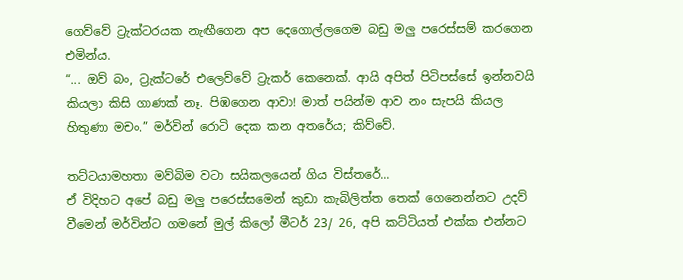ගෙව්වේ ට්‍රැක්ටරයක නැඟීගෙන අප දෙගොල්ලගෙම බඩු මලු පරෙස්සම් කරගෙන එමින්ය.
“... ඔව් බං, ට්‍රැක්ටරේ එලෙව්වේ ට්‍රැකර් කෙනෙක්. ආයි අපිත් පිටිපස්සේ ඉන්නවයි කියලා කිසි ගාණක් නෑ. පිඹගෙන ආවා! මාත් පයින්ම ආව නං සැපයි කියල හිතුණා මචං.” මර්වින් රොටි දෙක කන අතරේය; කිව්වේ.

තට්ටයාමහතා මව්බිම වටා සයිකලයෙන් ගිය විස්තරේ...
ඒ විදිහට අපේ බඩු මලු පරෙස්සමෙන් කුඩා කැබිලිත්ත තෙක් ගෙනෙන්නට උදව් වීමෙන් මර්වින්ට ගමනේ මුල් කිලෝ මීටර් 23/ 26, අපි කට්ටියත් එක්ක එන්නට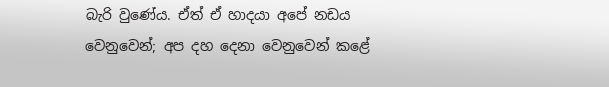බැරි වුණේය. ඒත් ඒ හාදයා අපේ නඩය වෙනුවෙන්; අප දහ දෙනා වෙනුවෙන් කළේ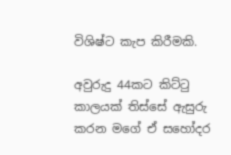විශිෂ්ට කැප කිරීමකි.

අවුරුදු 44කට කිට්ටු කාලයක් තිස්සේ ඇසුරු කරන මගේ ඒ සහෝදර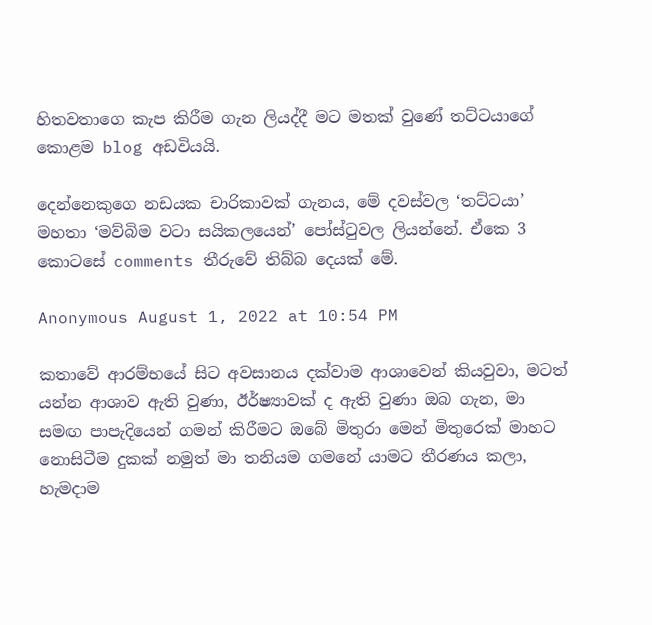හිතවතාගෙ කැප කිරීම ගැන ලියද්දී මට මතක් වුණේ තට්ටයාගේ කොළම blog අඩවියයි.

දෙන්නෙකුගෙ නඩයක චාරිකාවක් ගැනය, මේ දවස්වල ‘තට්ටයා’ මහතා ‘මව්බිම වටා සයිකලයෙන්’ පෝස්ටුවල ලියන්නේ. ඒකෙ 3 කොටසේ comments තීරුවේ තිබ්බ දෙයක් මේ.

Anonymous August 1, 2022 at 10:54 PM

කතාවේ ආරම්භයේ සිට අවසානය දක්වාම ආශාවෙන් කියවුවා, මටත් යන්න ආශාව ඇති වුණා, ඊර්ෂ්‍යාවක් ද ඇති වුණා ඔබ ගැන, මා සමඟ පාපැදියෙන් ගමන් කිරීමට ඔබේ මිතුරා මෙන් මිතුරෙක් මාහට නොසිටීම දුකක් නමුත් මා තනියම ගමනේ යාමට තීරණය කලා, හැමදාම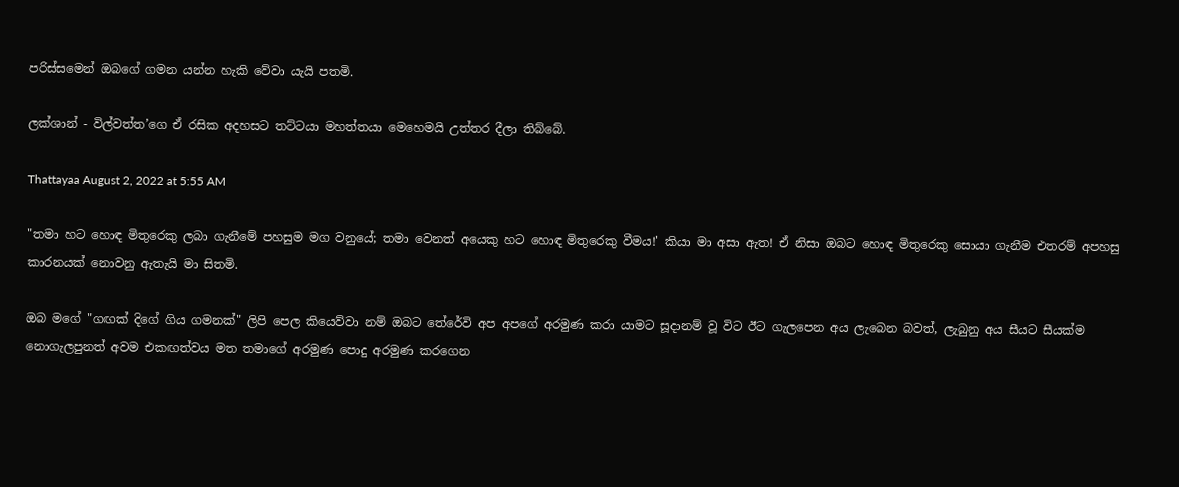පරිස්සමෙන් ඔබගේ ගමන යන්න හැකි වේවා යැයි පතමි.

ලක්ශාන් - විල්වත්ත’ගෙ ඒ රසික අදහසට තට්ටයා මහත්තයා මෙහෙමයි උත්තර දීලා තිබ්බේ.

Thattayaa August 2, 2022 at 5:55 AM

"තමා හට හොඳ මිතුරෙකු ලබා ගැනීමේ පහසුම මග වනුයේ; තමා වෙනත් අයෙකු හට හොඳ මිතුරෙකු වීමය!' කියා මා අසා ඇත! ඒ නිසා ඔබට හොඳ මිතුරෙකු සොයා ගැනීම එතරම් අපහසු කාරනයක් නොවනු ඇතැයි මා සිතමි.

ඔබ මගේ "ගඟක් දිගේ ගිය ගමනක්" ලිපි පෙල කියෙව්වා නම් ඔබට තේරේවි අප අපගේ අරමුණ කරා යාමට සූදානම් වූ විට ඊට ගැලපෙන අය ලැබෙන බවත්, ලැබුනු අය සීයට සීයක්ම නොගැලපුනත් අවම එකඟත්වය මත තමාගේ අරමුණ පොදු අරමුණ කරගෙන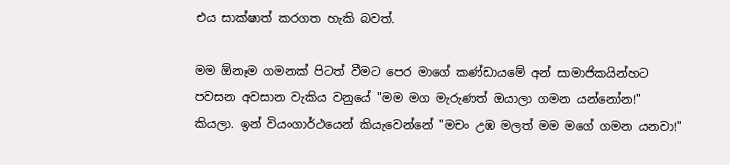එය සාක්ෂාත් කරගත හැකි බවත්.

මම ඕනෑම ගමනක් පිටත් වීමට පෙර මාගේ කණ්ඩායමේ අන් සාමාජිකයින්හට පවසන අවසාන වැකිය වනුයේ "මම මග මැරුණත් ඔයාලා ගමන යන්නෝන!" කියලා. ඉන් වි‍යංගාර්ථයෙන් කියැවෙන්නේ "මචං උඹ මලත් මම මගේ ගමන යනවා!"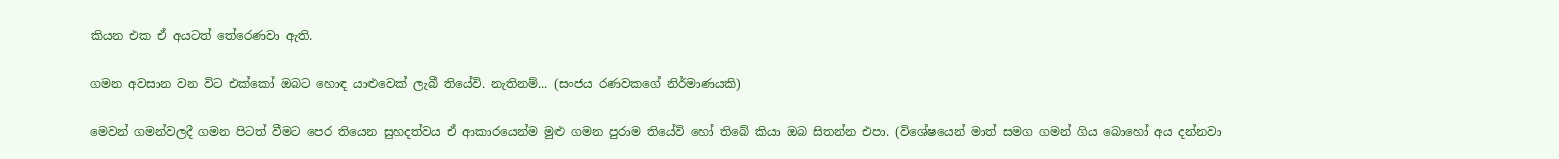කියන එක ඒ අයටත් තේරෙණවා ඇති.

ගමන අවසාන වන විට එක්කෝ ඔබට හොඳ යාළුවෙක් ලැබී තියේවි. නැතිනම්... (සංජය රණවකගේ නිර්මාණයකි)

මෙවන් ගමන්වලදී ගමන පිටත් වීමට පෙර තියෙන සුහදත්වය ඒ ආකාරයෙන්ම මුළු ගමන පුරාම තියේවි හෝ තිබේ කියා ඔබ සිතන්න එපා. (විශේෂයෙන් මාත් සමග ගමන් ගිය බොහෝ අය දන්නවා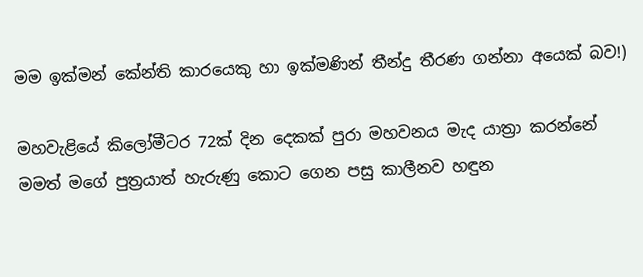මම ඉක්මන් කේන්ති කාරයෙකු හා ඉක්මණින් තීන්දු තීරණ ගන්නා අයෙක් බව!)

මහවැළියේ කිලෝමීටර 72ක් දින දෙකක් පුරා මහවනය මැද යාත්‍රා කරන්නේ මමත් මගේ පුත්‍රයාත් හැරුණු කොට ගෙන පසු කාලීනව හඳුන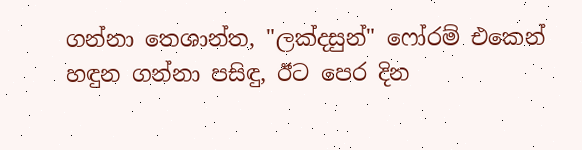ගන්නා තෙශාන්ත, "ලක්දසුන්" ෆෝරම් එකෙන් හඳුන ගන්නා පසිඳු, ඊට පෙර දින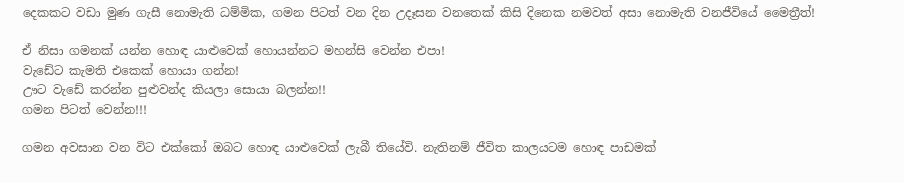දෙකකට වඩා මුණ ගැසී නොමැති ධම්මික, ගමන පිටත් වන දින උදෑසන වනතෙක් කිසි දිනෙක නමවත් අසා නොමැති වනජීවියේ මෛත්‍රීත්!

ඒ නිසා ගමනක් යන්න හොඳ යාළුවෙක් හොයන්නට මහන්සි වෙන්න එපා!
වැඩේට කැමති එකෙක් හොයා ගන්න!
ඌට වැඩේ කරන්න පුළුවන්ද කියලා සොයා බලන්න!!
ගමන පිටත් වෙන්න!!!

ගමන අවසාන වන විට එක්කෝ ඔබට හොඳ යාළුවෙක් ලැබී තියේවි. නැතිනම් ජීවිත කාලයටම හොඳ පාඩමක්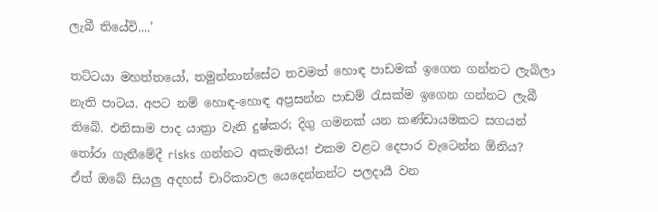ලැබී තියේවි....’

තට්ටයා මහත්තයෝ, තමුන්නාන්සේට තවමත් හොඳ පාඩමක් ඉගෙන ගන්නට ලැබිලා නැති පාටය. අපට නම් හොඳ-හොඳ අප්‍රසන්න පාඩම් රැසක්ම ඉගෙන ගන්නට ලැබී තිබේ. එනිසාම පාද යාත්‍රා වැනි දුෂ්කර; දිගු ගමනක් යන කණ්ඩායමකට සගයන් තෝරා ගැනීමේදී risks ගන්නට අකැමතිය! එකම වළට දෙපාර වැටෙන්න ඕනිය?
ඒත් ඔබේ සියලු අදහස් චාරිකාවල යෙදෙන්නන්ට පලදායී වන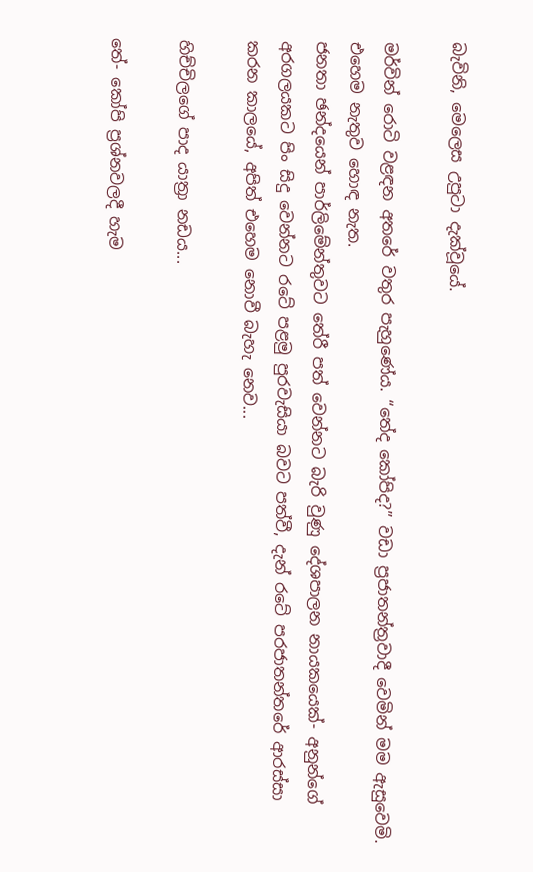බැවිනි, මෙලෙස උපුටා දැක්වූයේ.

මර්වින් රොටි වළඳන අතරේ වතුර පැහුණේය. “තේද කෝපිද?” වඩා ප්‍රජාතන්ත්‍රවාදී වෙමින් මම ඇසුවෙමි. එහෙම නැතුව හොඳ නැත.
ජනතා ඡන්දයෙන් පාර්ලිමේන්තුවට තේරී පත් වෙන්නට බැරි වුණු දේශපාලන නායකයෙක්- අනුන්ගේ අරගලයකට පිං සිදු වෙන්නට රටේ පළමු පුරවැසියා බවට පත්වී, දැන් රටේ පරජාතන්තරේ ආරස්සා කරන කාලයේ, අපිත් එහෙම නොවී බැහැ නෙව...

හිච්චිලගේ පාද යාත්‍රා නඩය...

තේ- කෝපි ප්‍රශ්නවලදී හැම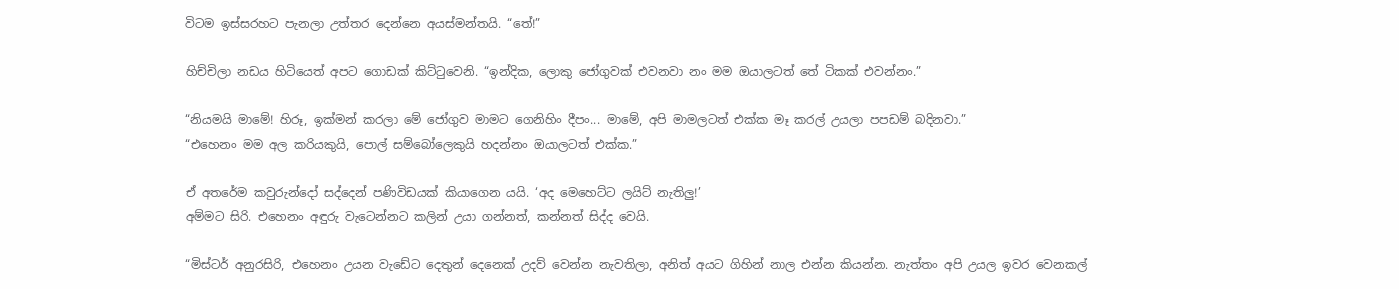විටම ඉස්සරහට පැනලා උත්තර දෙන්නෙ අයස්මන්තයි. “තේ!”

හිච්චිලා නඩය හිටියෙත් අපට ගොඩක් කිට්ටුවෙනි. “ඉන්දික, ලොකු ජෝගුවක් එවනවා නං මම ඔයාලටත් තේ ටිකක් එවන්නං.”

“නියමයි මාමේ! හිරූ, ඉක්මන් කරලා මේ ජෝගුව මාමට ගෙනිහිං දීපං... මාමේ, අපි මාමලටත් එක්ක මෑ කරල් උයලා පපඩම් බදිනවා.”
“එහෙනං මම අල කරියකුයි, පොල් සම්බෝලෙකුයි හදන්නං ඔයාලටත් එක්ක.”

ඒ අතරේම කවුරුන්දෝ සද්දෙන් පණිවිඩයක් කියාගෙන යයි. ‘අද මෙහෙට්ට ලයිට් නැතිලු!’
අම්මට සිරි. එහෙනං අඳුරු වැටෙන්නට කලින් උයා ගන්නත්, කන්නත් සිද්ද වෙයි.

“මිස්ටර් අනුරසිරි, එහෙනං උයන වැඩේට දෙතුන් දෙනෙක් උදව් වෙන්න නැවතිලා, අනිත් අයට ගිහින් නාල එන්න කියන්න. නැත්තං අපි උයල ඉවර වෙනකල්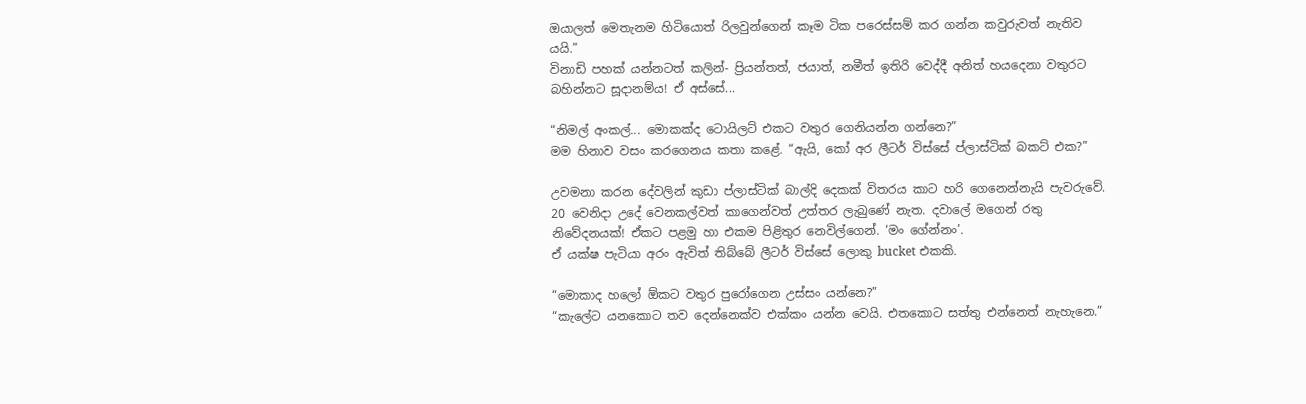ඔයාලත් මෙතැනම හිටියොත් රිලවුන්ගෙන් කෑම ටික පරෙස්සම් කර ගන්න කවුරුවත් නැතිව යයි.”
විනාඩි පහක් යන්නටත් කලින්- ප්‍රියන්තත්, ජයාත්, නමීත් ඉතිරි වෙද්දී අනිත් හයදෙනා වතුරට බහින්නට සූදානම්ය! ඒ අස්සේ...

“නිමල් අංකල්... මොකක්ද ටොයිලට් එකට වතුර ගෙනියන්න ගන්නෙ?”
මම හිනාව වසං කරගෙනය කතා කළේ. “ඇයි, කෝ අර ලීටර් විස්සේ ප්ලාස්ටික් බකට් එක?”

උවමනා කරන දේවලින් කුඩා ප්ලාස්ටික් බාල්දි දෙකක් විතරය කාට හරි ගෙනෙන්නැයි පැවරුවේ. 20 වෙනිදා උදේ වෙනකල්වත් කාගෙන්වත් උත්තර ලැබුණේ නැත. දවාලේ මගෙන් රතු නිවේදනයක්! ඒකට පළමු හා එකම පිළිතුර නෙවිල්ගෙන්. ‘මං ගේන්නං’.
ඒ යක්ෂ පැටියා අරං ඇවිත් තිබ්බේ ලීටර් විස්සේ ලොකු bucket එකකි.

“මොකාද හලෝ ඕකට වතුර පුරෝගෙන උස්සං යන්නෙ?”
“කැලේට යනකොට තව දෙන්නෙක්ව එක්කං යන්න වෙයි. එතකොට සත්තු එන්නෙත් නැහැනෙ.”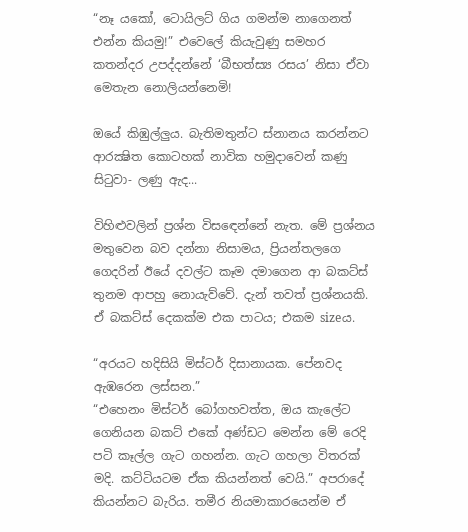“නෑ යකෝ, ටොයිලට් ගිය ගමන්ම නාගෙනත් එන්න කියමු!” එවෙලේ කියැවුණු සමහර කතන්දර උපද්දන්නේ ‘බීභත්ස්‍ය රසය’ නිසා ඒවා මෙතැන නොලියන්නෙමි!

ඔයේ කිඹුල්ලුය. බැතිමතුන්ට ස්නානය කරන්නට ආරක්‍ෂිත කොටහක් නාවික හමුදාවෙන් කණු සිටුවා- ලණු ඇද...

විහිළුවලින් ප්‍රශ්න විසඳෙන්නේ නැත. මේ ප්‍රශ්නය මතුවෙන බව දන්නා නිසාමය, ප්‍රියන්තලගෙ ගෙදරින් ඊයේ දවල්ට කෑම දමාගෙන ආ බකට්ස් තුනම ආපහු නොයැව්වේ. දැන් තවත් ප්‍රශ්නයකි. ඒ බකට්ස් දෙකක්ම එක පාටය; එකම sizeය.

“අරයට හදිසියි මිස්ටර් දිසානායක. පේනවද ඇඹරෙන ලස්සන.”
“එහෙනං මිස්ටර් බෝගහවත්ත, ඔය කැලේට ගෙනියන බකට් එකේ අණ්ඩට මෙන්න මේ රෙදි පටි කෑල්ල ගැට ගහන්න. ගැට ගහලා විතරක් මදි. කට්ටියටම ඒක කියන්නත් වෙයි.” අපරාදේ කියන්නට බැරිය. තමීර නියමාකාරයෙන්ම ඒ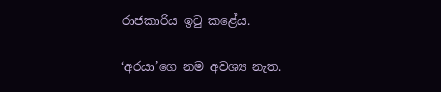රාජකාරිය ඉටු කළේය.

‘අරයා’ගෙ නම අවශ්‍ය නැත.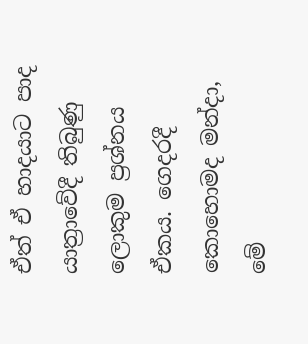ඒත් ඒ හාදයාට පාද යාත්‍රාවේදී තිබුණු ලොකුම ප්‍රශ්නය ඒකය. ගෙදරදී කොහොමද මන්දා, මේ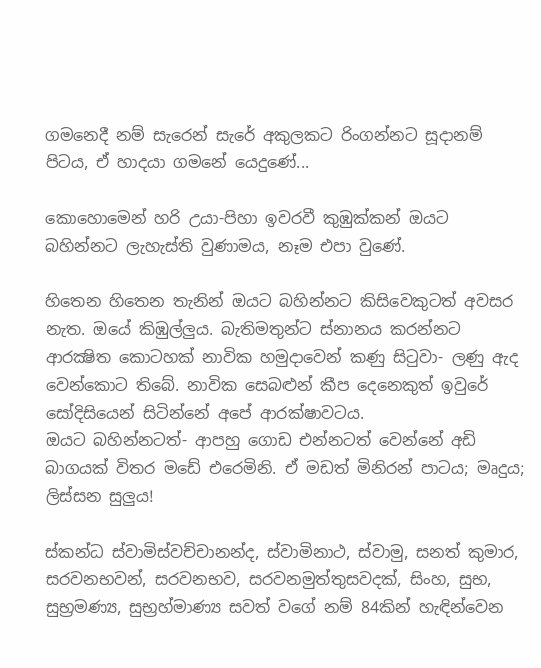ගමනෙදී නම් සැරෙන් සැරේ අකුලකට රිංගන්නට සූදානම් පිටය, ඒ හාදයා ගමනේ යෙදුණේ...

කොහොමෙන් හරි උයා-පිහා ඉවරවී කුඹුක්කන් ඔයට බහින්නට ලැහැස්ති වුණාමය, නෑම එපා වුණේ.

හිතෙන හිතෙන තැනින් ඔයට බහින්නට කිසිවෙකුටත් අවසර නැත. ඔයේ කිඹුල්ලුය. බැතිමතුන්ට ස්නානය කරන්නට ආරක්‍ෂිත කොටහක් නාවික හමුදාවෙන් කණු සිටුවා- ලණු ඇද වෙන්කොට තිබේ. නාවික සෙබළුන් කීප දෙනෙකුත් ඉවුරේ සෝදිසියෙන් සිටින්නේ අපේ ආරක්ෂාවටය.
ඔයට බහින්නටත්- ආපහු ගොඩ එන්නටත් වෙන්නේ අඩි බාගයක් විතර මඩේ එරෙමිනි. ඒ මඩත් මිනිරන් පාටය; මෘදුය; ලිස්සන සුලුය!

ස්කන්ධ ස්වාමිස්වච්චානන්ද, ස්වාමිනාථ, ස්වාමු, සනත් කුමාර, සරවනභවන්, සරවනභව, සරවනමුත්තුසවදක්, සිංහ, සුභ, සුභ්‍රමණ්‍ය, සුභ්‍රහ්මාණ්‍ය සවත් වගේ නම් 84කින් හැඳින්වෙන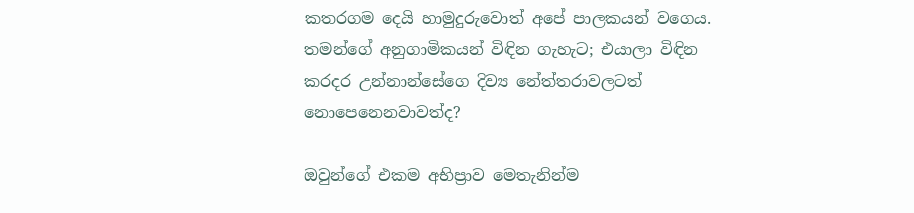කතරගම දෙයි හාමුදුරුවොත් අපේ පාලකයන් වගෙය. තමන්ගේ අනුගාමිකයන් විඳින ගැහැට; එයාලා විඳින කරදර උන්නාන්සේගෙ දිව්‍ය නේත්තරාවලටත් නොපෙනෙනවාවත්ද?

ඔවුන්ගේ එකම අභිප්‍රාව මෙතැනින්ම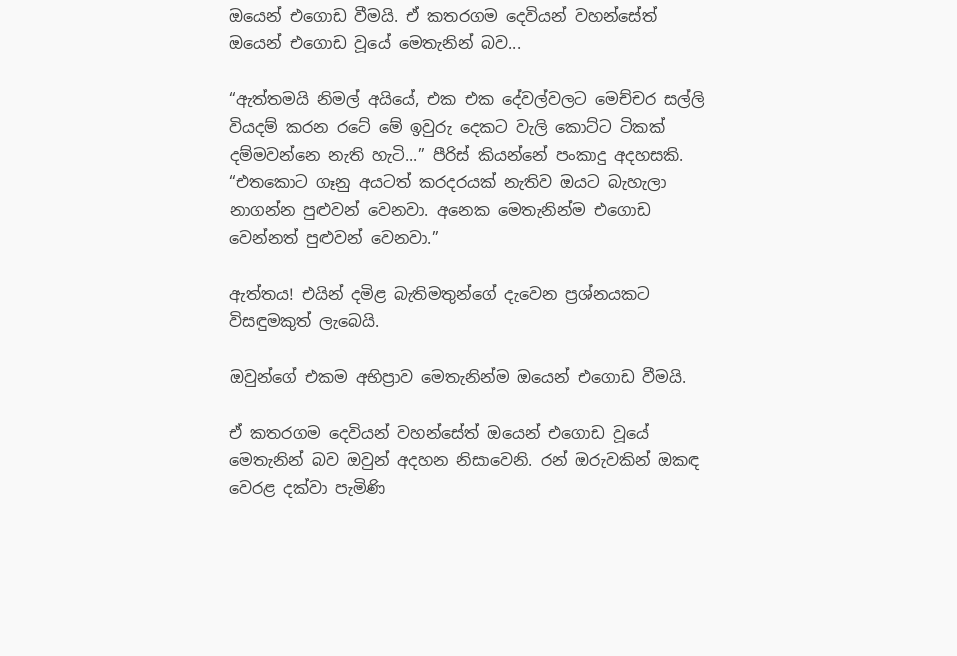ඔයෙන් එගොඩ වීමයි. ඒ කතරගම දෙවියන් වහන්සේත් ඔයෙන් එගොඩ වූයේ මෙතැනින් බව...

“ඇත්තමයි නිමල් අයියේ, එක එක දේවල්වලට මෙච්චර සල්ලි වියදම් කරන රටේ මේ ඉවුරු දෙකට වැලි කොට්ට ටිකක් දම්මවන්නෙ නැති හැටි...” පීරිස් කියන්නේ පංකාදු අදහසකි. “එතකොට ගෑනු අයටත් කරදරයක් නැතිව ඔයට බැහැලා නාගන්න පුළුවන් වෙනවා. අනෙක මෙතැනින්ම එගොඩ වෙන්නත් පුළුවන් වෙනවා.”

ඇත්තය! එයින් දමිළ බැතිමතුන්ගේ දැවෙන ප්‍රශ්නයකට විසඳුමකුත් ලැබෙයි.

ඔවුන්ගේ එකම අභිප්‍රාව මෙතැනින්ම ඔයෙන් එගොඩ වීමයි.

ඒ කතරගම දෙවියන් වහන්සේත් ඔයෙන් එගොඩ වූයේ මෙතැනින් බව ඔවුන් අදහන නිසාවෙනි. රන් ඔරුවකින් ඔකඳ වෙරළ දක්වා පැමිණි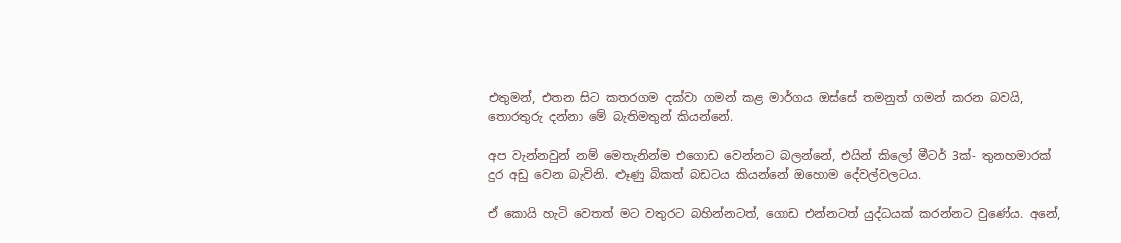එතුමන්, එතන සිට කතරගම දක්වා ගමන් කළ මාර්ගය ඔස්සේ තමනුත් ගමන් කරන බවයි, තොරතුරු දන්නා මේ බැතිමතුන් කියන්නේ.

අප වැන්නවුන් නම් මෙතැනින්ම එගොඩ වෙන්නට බලන්නේ, එයින් කිලෝ මීටර් 3ක්- තුනහමාරක් දුර අඩු වෙන බැවිනි. ළූණු බිකත් බඩටය කියන්නේ ඔහොම දේවල්වලටය.

ඒ කොයි හැටි වෙතත් මට වතුරට බහින්නටත්, ගොඩ එන්නටත් යුද්ධයක් කරන්නට වුණේය. අනේ,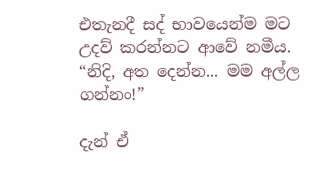එතැනදී සද් භාවයෙන්ම මට උදව් කරන්නට ආවේ නමීය. “නිදි, අත දෙන්න... මම අල්ල ගන්නං!”

දැන් ඒ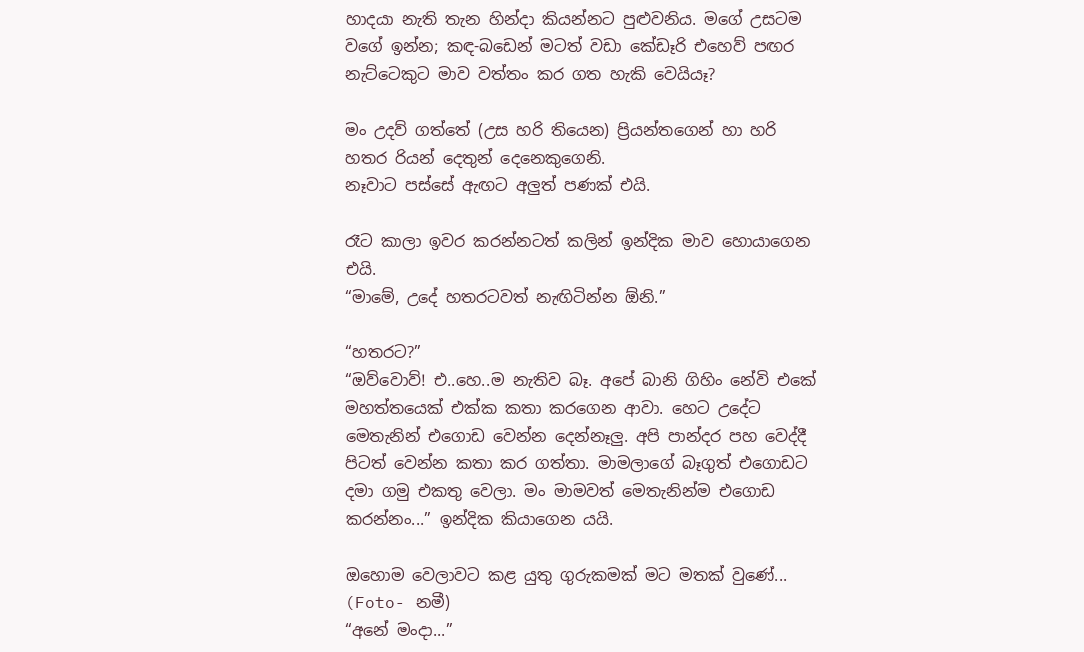හාදයා නැති තැන හින්දා කියන්නට පුළුවනිය. මගේ උසටම වගේ ඉන්න; කඳ-බඩෙන් මටත් වඩා කේඩෑරි එහෙව් පඟර නැට්ටෙකුට මාව වත්තං කර ගත හැකි වෙයියෑ?

මං උදව් ගත්තේ (උස හරි තියෙන) ප්‍රියන්තගෙන් හා හරි හතර රියන් දෙතුන් දෙනෙකුගෙනි.
නෑවාට පස්සේ ඇඟට අලුත් පණක් එයි.

රෑට කාලා ඉවර කරන්නටත් කලින් ඉන්දික මාව හොයාගෙන එයි.
“මාමේ, උදේ හතරටවත් නැඟිටින්න ඕනි.”

“හතරට?”
“ඔව්වොව්! එ..හෙ..ම නැතිව බෑ. අපේ බානි ගිහිං නේවි එකේ මහත්තයෙක් එක්ක කතා කරගෙන ආවා. හෙට උදේට මෙතැනින් එගොඩ වෙන්න දෙන්නෑලු. අපි පාන්දර පහ වෙද්දී පිටත් වෙන්න කතා කර ගත්තා. මාමලාගේ බෑගුත් එගොඩට දමා ගමු එකතු වෙලා. මං මාමවත් මෙතැනින්ම එගොඩ කරන්නං...” ඉන්දික කියාගෙන යයි.

ඔහොම වෙලාවට කළ යුතු ගුරුකමක් මට මතක් වුණේ... (Foto- නමී)
“අනේ මංදා...”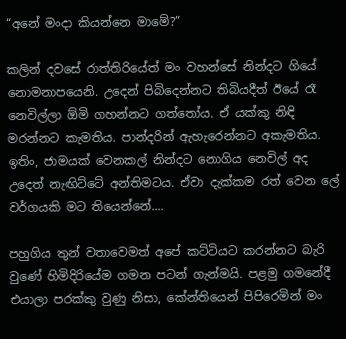“අනේ මංදා කියන්නෙ මාමේ?”

කලින් දවසේ රාත්තිරියේත් මං වහන්සේ නින්දට ගියේ නොමනාපයෙනි. උදෙන් පිබිදෙන්නට තිබියදීත් ඊයේ රෑ නෙවිල්ලා ඕමි ගහන්නට ගත්තෝය. ඒ යක්කු නිඳි මරන්නට කැමතිය. පාන්දරින් ඇහැරෙන්නට අකැමතිය. ඉතිං, ජාමයක් වෙනකල් නින්දට නොගිය නෙවිල් අද උදෙත් නැඟිට්ටේ අන්තිමටය. ඒවා දැක්කම රත් වෙන ලේ වර්ගයකි මට තියෙන්නේ....

පහුගිය තුන් වතාවෙමත් අපේ කට්ටියට කරන්නට බැරි වුණේ හිමිදිරියේම ගමන පටන් ගැන්මයි. පළමු ගමනේදී එයාලා පරක්කු වුණු නිසා, කේන්තියෙන් පිපිරෙමින් මං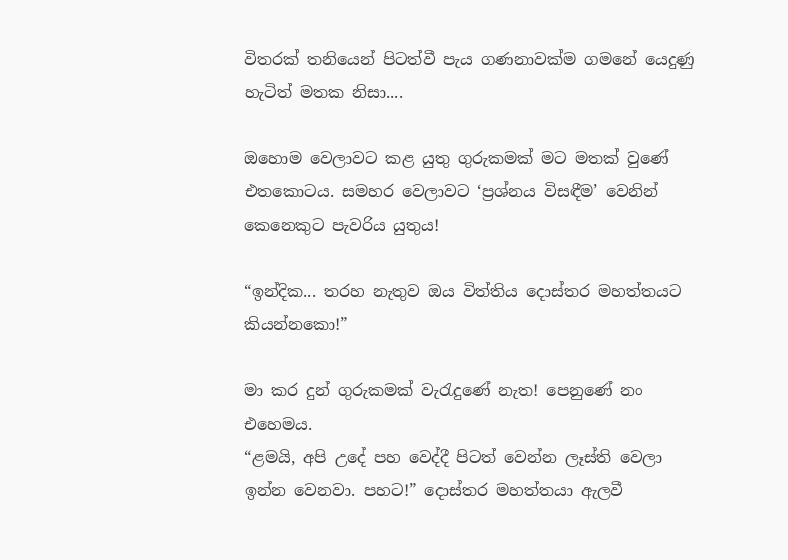විතරක් තනියෙන් පිටත්වී පැය ගණනාවක්ම ගමනේ යෙදුණු හැටිත් මතක නිසා....

ඔහොම වෙලාවට කළ යුතු ගුරුකමක් මට මතක් වුණේ එතකොටය. සමහර වෙලාවට ‘ප්‍රශ්නය විසඳීම’ වෙනින් කෙනෙකුට පැවරිය යුතුය!

“ඉන්දික... තරහ නැතුව ඔය විත්තිය දොස්තර මහත්තයට කියන්නකො!”

මා කර දුන් ගුරුකමක් වැරැදුණේ නැත! පෙනුණේ නං එහෙමය.
“ළමයි, අපි උදේ පහ වෙද්දී පිටත් වෙන්න ලෑස්ති වෙලා ඉන්න වෙනවා. පහට!” දොස්තර මහත්තයා ඇලවී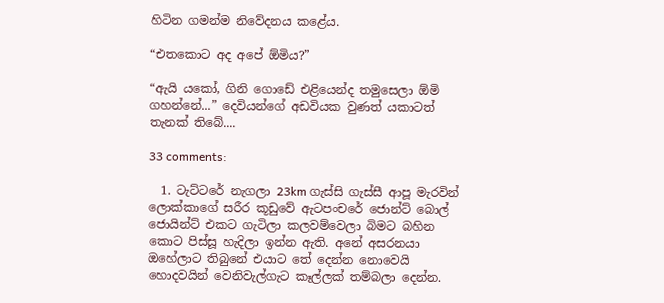හිටින ගමන්ම නිවේදනය කළේය.

“එතකොට අද අපේ ඕමිය?”

“ඇයි යකෝ, ගිනි ගොඩේ එළියෙන්ද තමුසෙලා ඕමි ගහන්නේ...” දෙවියන්ගේ අඩවියක වුණත් යකාටත් තැනක් තිබේ....

33 comments:

  1. ටැට්ටරේ නැගලා 23km ගැස්සි ගැස්සී ආපූ මැරවින් ලොක්කාගේ සරීර කූඩුවේ ඇටපංචරේ ජොන්ට් බොල් ජොයින්ට් එකට ගැටිලා කලවම්වෙලා බිමට බහින කොට පිස්සූ හැදිලා ඉන්න ඇති. අනේ අසරනයා ඔහේලාට තිබුනේ එයාට තේ දෙන්න නොවෙයි හොදවයින් වෙනිවැල්ගැට කෑල්ලක් තම්බලා දෙන්න.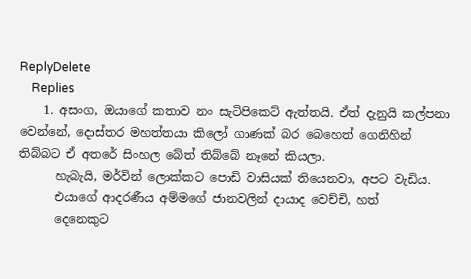ReplyDelete
    Replies
    1. අසංග, ඔයාගේ කතාව නං සැටිපිකෙට් ඇත්තයි. ඒත් දැනුයි කල්පනා වෙන්නේ, දොස්තර මහත්තයා කිලෝ ගාණක් බර බෙහෙත් ගෙනිහින් තිබ්බට ඒ අතරේ සිංහල බේත් තිබ්බේ නෑනේ කියලා.
      හැබැයි, මර්වින් ලොක්කට පොඩි වාසියක් තියෙනවා, අපට වැඩිය.
      එයාගේ ආදරණීය අම්මගේ ජානවලින් දායාද වෙච්චි, හත්
      දෙනෙකුට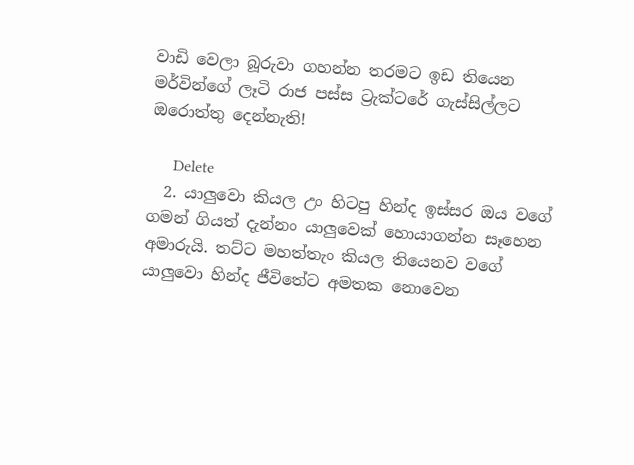වාඩි වෙලා බූරුවා ගහන්න තරමට ඉඩ තියෙන මර්වින්ගේ ලෑටි රාජ පස්ස ට්‍රැක්ටරේ ගැස්සිල්ලට ඔරොත්තු දෙන්නැති!

      Delete
  2. යාලුවො කියල උං හිටපු හින්ද ඉස්සර ඔය වගේ ගමන් ගියත් දැන්නං යාලුවෙක් හොයාගන්න සෑහෙන අමාරුයි. තට්ට මහත්තැං කියල තියෙනව වගේ යාලුවො හින්ද ජීවිතේට අමතක නොවෙන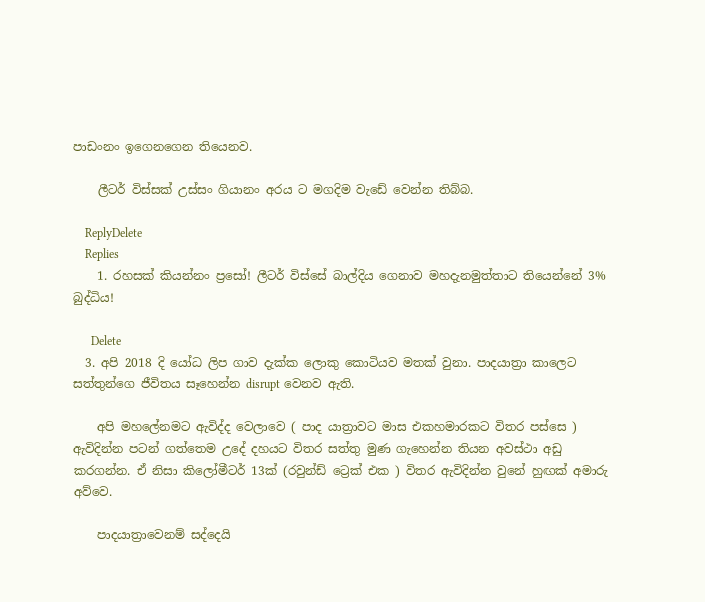පාඩංනං ඉගෙනගෙන තියෙනව.

    ලීටර් විස්සක් උස්සං ගියානං අරය ට මගදිම වැඩේ වෙන්න තිබ්බ.

    ReplyDelete
    Replies
    1. රහසක් කියන්නං ප්‍රසෝ! ලීටර් විස්සේ බාල්දිය ගෙනාව මහදැනමුත්තාට තියෙන්නේ 3% බුද්ධිය!

      Delete
  3. අපි 2018 දි යෝධ ලිප ගාව දැක්ක ලොකු කොටියව මතක් වුනා. පාදයාත්‍රා කාලෙට සත්තුන්ගෙ ජීවිතය සෑහෙන්න disrupt වෙනව ඇති.

    අපි මහලේනමට ඇවිද්ද වෙලාවෙ ( පාද යාත්‍රාවට මාස එකහමාරකට විතර පස්සෙ ) ඇවිදින්න පටන් ගත්තෙම උදේ දහයට විතර සත්තු මුණ ගැහෙන්න තියන අවස්ථා අඩු කරගන්න. ඒ නිසා කිලෝමීටර් 13ක් (රවුන්ඩ් ට්‍රෙක් එක ) විතර ඇවිදින්න වුනේ හුඟක් අමාරු අව්වෙ.

    පාදයාත්‍රාවෙනම් සද්දෙයි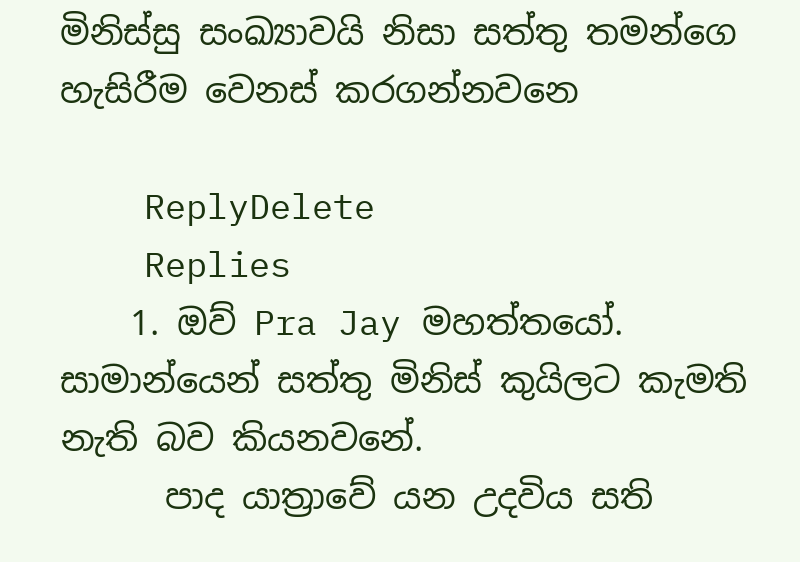මිනිස්සු සංඛ්‍යාවයි නිසා සත්තු තමන්ගෙ හැසිරීම වෙනස් කරගන්නවනෙ

    ReplyDelete
    Replies
    1. ඔව් Pra Jay මහත්තයෝ. සාමාන්යෙන් සත්තු මිනිස් කුයිලට කැමති නැති බව කියනවනේ.
      පාද යාත්‍රාවේ යන උදවිය සති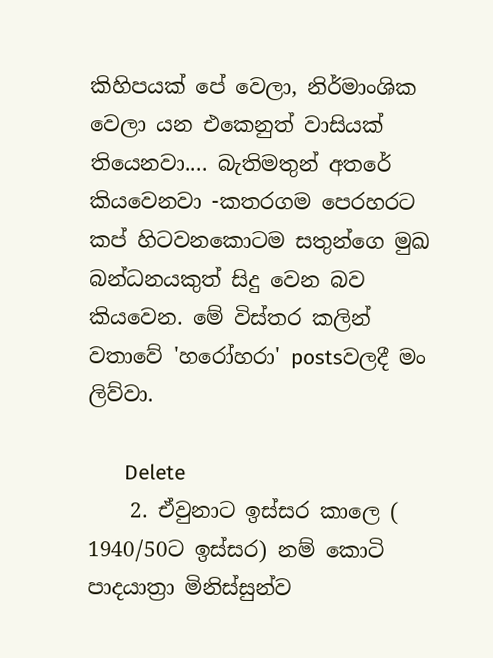කිහිපයක් පේ වෙලා, නිර්මාංශික වෙලා යන එකෙනුත් වාසියක් තියෙනවා.... බැතිමතුන් අතරේ කියවෙනවා -කතරගම පෙරහරට කප් හිටවනකොටම සතුන්ගෙ මුඛ බන්ධනයකුත් සිදු වෙන බව කියවෙන. මේ විස්තර කලින් වතාවේ 'හරෝහරා' postsවලදී මං ලිව්වා.

      Delete
    2. ඒවුනාට ඉස්සර කාලෙ ( 1940/50ට ඉස්සර) නම් කොටි පාදයාත්‍රා මිනිස්සුන්ව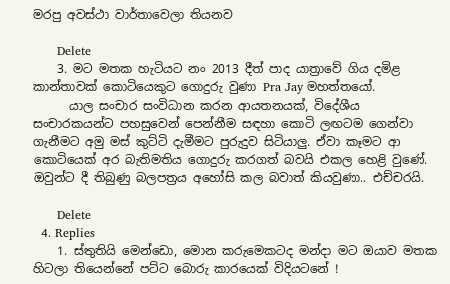මරපු අවස්ථා වාර්තාවෙලා තියනව

      Delete
    3. මට මතක හැටියට නං 2013 දීත් පාද යාත්‍රාවේ ගිය දමිළ කාන්තාවක් කොටියෙකුට ගොදුරු වුණා Pra Jay මහත්තයෝ.
      යාල සංචාර සංවිධාන කරන ආයතනයක්, විදේශීය සංචාරකයන්ට පහසුවෙන් පෙන්නීම සඳහා කොටි ලඟටම ගෙන්වා ගැනීමට අමු මස් කුට්ටි දැමීමට පුරුදුව සිටියාලු. ඒවා කෑමට ආ කොටියෙක් අර බැතිමතිය ගොදුරු කරගත් බවයි එකල හෙළි වුණේ. ඔවුන්ට දී තිබුණු බලපත්‍රය අහෝසි කල බවාත් කියවුණා.. එච්චරයි.

      Delete
  4. Replies
    1. ස්තුතියි මෙන්ඩො, මොන කරුමෙකටද මන්දා මට ඔයාව මතක හිටලා තියෙන්නේ පට්ට බොරු කාරයෙක් විදියටනේ !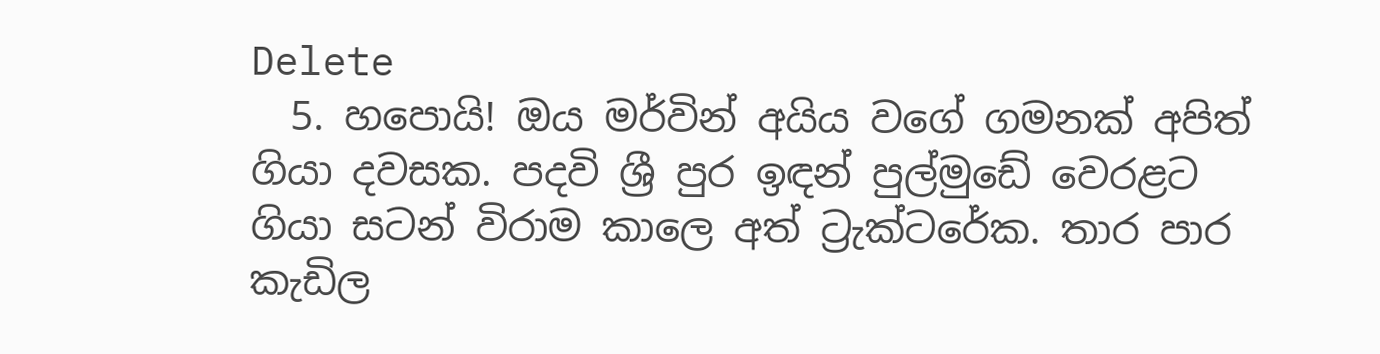Delete
  5. හපොයි! ඔය මර්වින් අයිය වගේ ගමනක් අපිත් ගියා දවසක. පදවි ශ්‍රී පුර ඉඳන් පුල්මුඩේ වෙරළට ගියා සටන් විරාම කාලෙ අත් ට්‍රැක්ටරේක. තාර පාර කැඩිල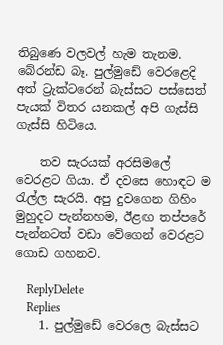තිබුණෙ වලවල් හැම තැනම. බේරන්ඩ බෑ. පුල්මුඩේ වෙරළෙදි අත් ට්‍රැක්ටරෙන් බැස්සට පස්සෙත් පැයක් විතර යනකල් අපි ගැස්සි ගැස්සි හිටියෙ.

    තව සැරයක් අරසිමලේ වෙරළට ගියා. ඒ දවසෙ හොඳට ම රැල්ල සැරයි. අපු දුවගෙන ගිහිං මුහුදට පැන්නහම, ඊළඟ තප්පරේ පැන්නටත් වඩා වේගෙන් වෙරළට ගොඩ ගහනව.

    ReplyDelete
    Replies
    1. පුල්මුඩේ වෙරලෙ බැස්සට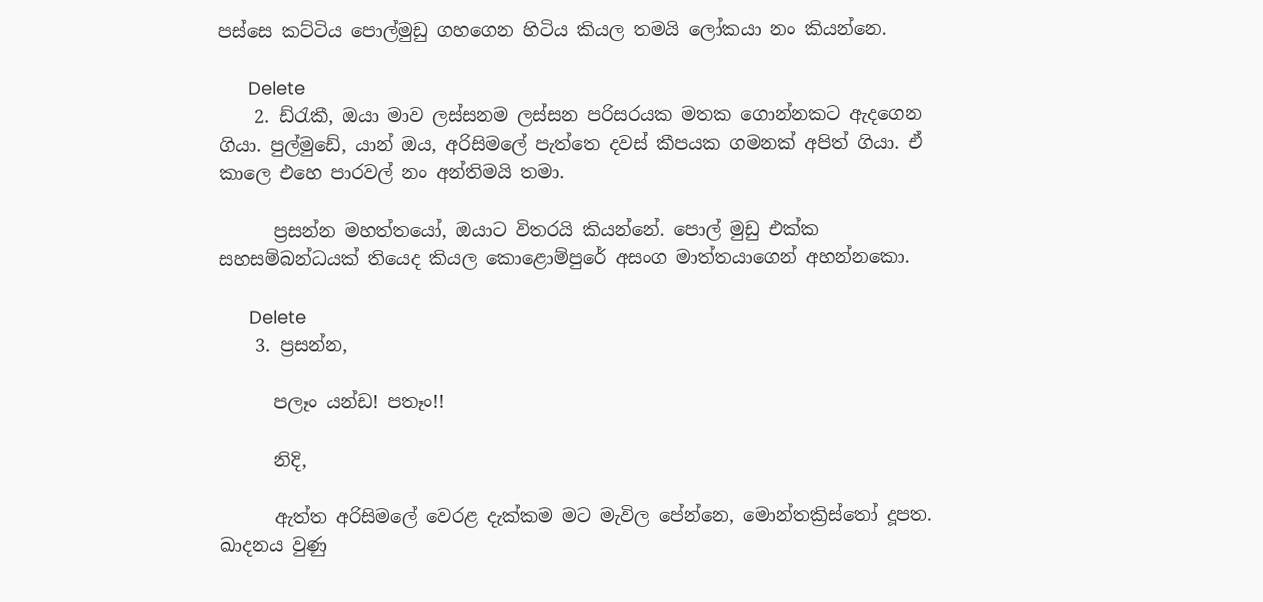පස්සෙ කට්ටිය පොල්මුඩු ගහගෙන හිටිය කියල තමයි ලෝකයා නං කියන්නෙ.

      Delete
    2. ඩ්රැකී, ඔයා මාව ලස්සනම ලස්සන පරිසරයක මතක ගොන්නකට ඇදගෙන ගියා. පුල්මුඩේ, යාන් ඔය, අරිසිමලේ පැත්තෙ දවස් කීපයක ගමනක් අපිත් ගියා. ඒ කාලෙ එහෙ පාරවල් නං අන්තිමයි තමා.

      ප්‍රසන්න මහත්තයෝ, ඔයාට විතරයි කියන්නේ. පොල් මුඩු එක්ක සහසම්බන්ධයක් තියෙද කියල කොළොම්පුරේ අසංග මාත්තයාගෙන් අහන්නකො.

      Delete
    3. ප්‍රසන්න,

      පලෑං යන්ඩ! පතෑං!!

      නිදි,

      ඇත්ත අරිසිමලේ වෙරළ දැක්කම මට මැවිල පේන්නෙ, මොන්තක්‍රිස්තෝ දූපත. ඛාදනය වුණු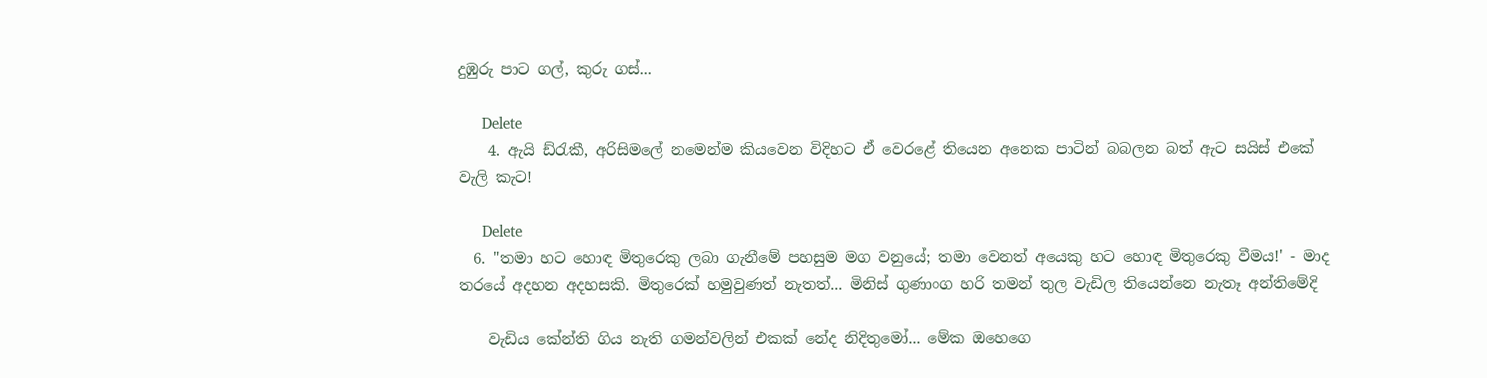දුඹුරු පාට ගල්, කුරු ගස්...

      Delete
    4. ඇයි ඩ්රැකී, අරිසිමලේ නමෙන්ම කියවෙන විදිහට ඒ වෙරළේ තියෙන අනෙක පාටින් බබලන බත් ඇට සයිස් එකේ වැලි කැට!

      Delete
  6. "තමා හට හොඳ මිතුරෙකු ලබා ගැනීමේ පහසුම මග වනුයේ; තමා වෙනත් අයෙකු හට හොඳ මිතුරෙකු වීමය!' - මාද තරයේ අදහන අදහසකි. මිතුරෙක් හමුවුණත් නැතත්... මිනිස් ගුණාංග හරි තමන් තුල වැඩිල තියෙන්නෙ නැතෑ අන්තිමේදි

    වැඩිය කේන්ති ගිය නැති ගමන්වලින් එකක් නේද නිදිතුමෝ... මේක ඔහෙගෙ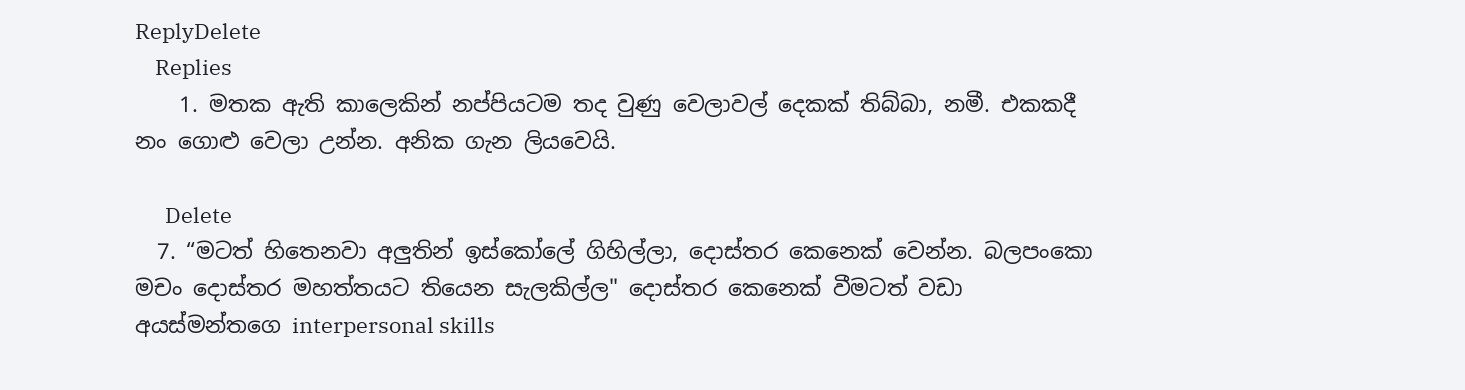ReplyDelete
    Replies
    1. මතක ඇති කාලෙකින් නප්පියටම තද වුණු වෙලාවල් දෙකක් තිබ්බා, නමී. එකකදී නං ගොළු වෙලා උන්න. අනික ගැන ලියවෙයි.

      Delete
  7. “මටත් හිතෙනවා අලුතින් ඉස්කෝලේ ගිහිල්ලා, දොස්තර කෙනෙක් වෙන්න. බලපංකො මචං දොස්තර මහත්තයට තියෙන සැලකිල්ල" දොස්තර කෙනෙක් වීමටත් වඩා අයස්මන්තගෙ interpersonal skills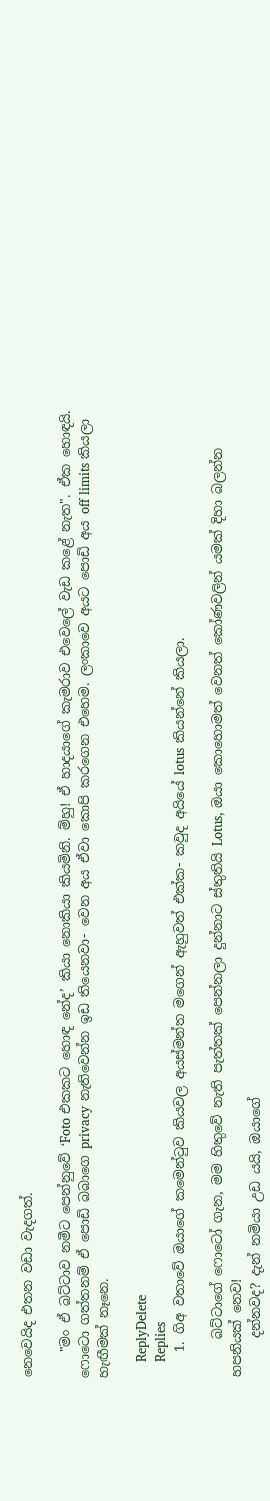නෙවෙයිද එතන වඩා වැදගත්.

    "මං ඒ බට්ටාව නමීට පෙන්නුවේ ‘Foto එකකට හොඳ නේද’ කියා නොකියා කියමිනි. ම්හු! ඒ හාදයාගේ කැමරාව එවෙලේ වැඩ කළේ නැත". ඒක හොඳයි. ෆොටො ගත්තනම් ඒ පොඩි බබාගෙ privacy නැතිවෙන්න ඉඩ තියෙනවා- වෙන අය ඒවා කොපි කරගෙන එහෙම. ලංකාවෙ අයට පොඩි අය off limits කියලා හැඟීමක් නෑනෙ.

    ReplyDelete
    Replies
    1. ගිඅ වතාවේ ඔයාගේ කමෙන්ටුව කියවල අයස්මන්ත මගෙන් ඇහුවත් එක්ක- කවුද අයියේ lotus කියන්නේ කියලා.

      බට්ටාගේ ෆොටෝ ගැන, මම හිතුවේ නැති පැත්තක් පෙන්නලා දුන්නාට ස්තුතියි Lotus, ඔයා කොහොමත් වෙනත් කෝණවලින් යමක් දිහා බලන්න හපනියක් නෙව!
      දන්නවද? දැන් නමියා උඩ යයි, ඔයාගේ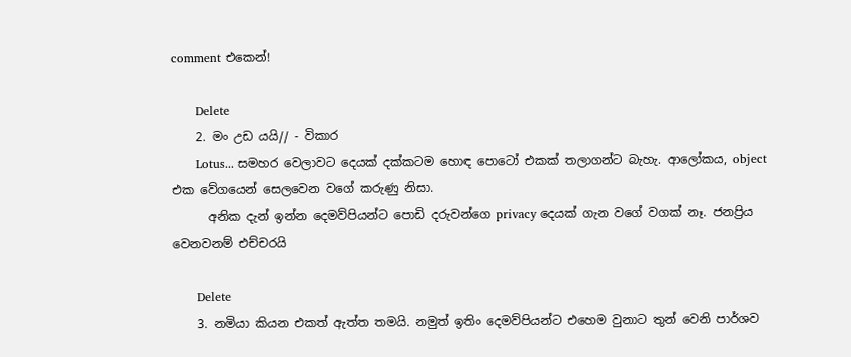comment එකෙන්!

      Delete
    2. මං උඩ යයි// - විකාර
      Lotus... සමහර වෙලාවට දෙයක් දක්කටම හොඳ පොටෝ එකක් තලාගන්ට බැහැ. ආලෝකය, object එක වේගයෙන් සෙලවෙන වගේ කරුණු නිසා.
      අනික දැන් ඉන්න දෙමව්පියන්ට පොඩි දරුවන්ගෙ privacy දෙයක් ගැන වගේ වගක් නෑ. ජනප්‍රිය වෙනවනම් එච්චරයි

      Delete
    3. නමියා කියන එකත් ඇත්ත තමයි. නමුත් ඉතිං දෙමව්පියන්ට එහෙම වුනාට තුන් වෙනි පාර්ශව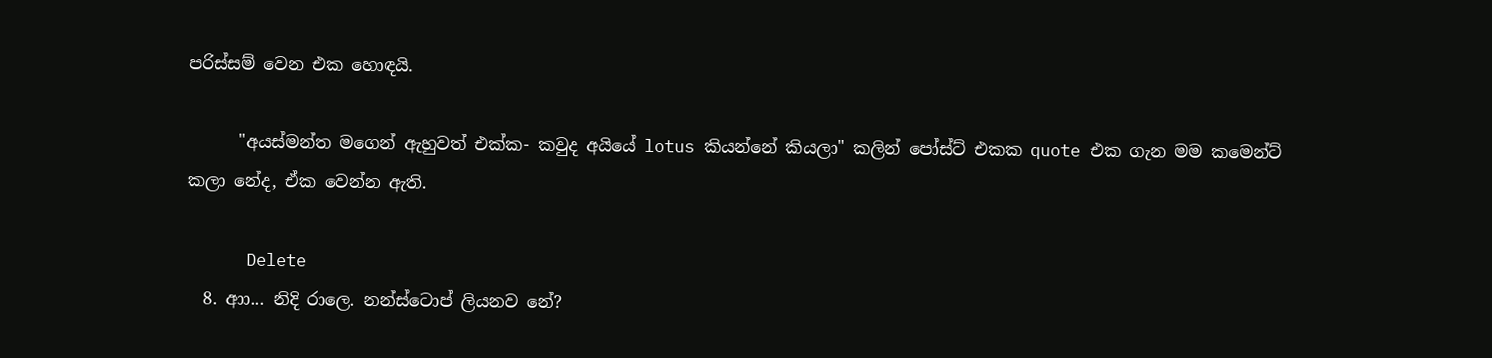පරිස්සම් වෙන එක හොඳයි.

      "අයස්මන්ත මගෙන් ඇහුවත් එක්ක- කවුද අයියේ lotus කියන්නේ කියලා" කලින් පෝස්ට් එකක quote එක ගැන මම කමෙන්ට් කලා නේද, ඒක වෙන්න ඇති.

      Delete
  8. ආා... නිදි රාලෙ. නන්ස්ටොප් ලියනව නේ?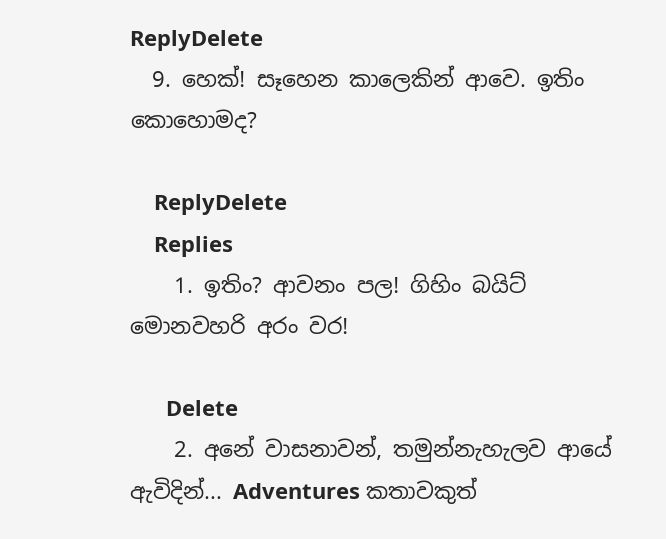ReplyDelete
  9. හෙක්! සෑහෙන කාලෙකින් ආවෙ. ඉතිං කොහොමද?

    ReplyDelete
    Replies
    1. ඉතිං? ආවනං පල! ගිහිං බයිට් මොනවහරි අරං වර!

      Delete
    2. අනේ වාසනාවන්, තමුන්නැහැලව ආයේ ඇවිදින්... Adventures කතාවකුත්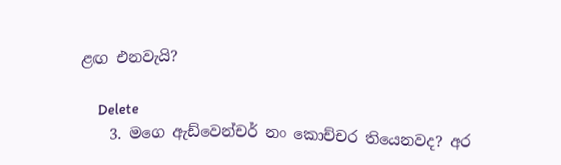ළඟ එනවැයි?

      Delete
    3. මගෙ ඇඩ්වෙන්චර් නං කොච්චර තියෙනවද? අර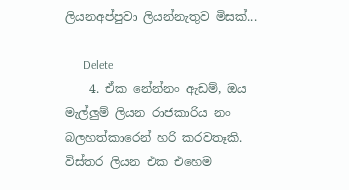ලියනඅප්පුවා ලියන්නැතුව මිසක්...

      Delete
    4. ඒක නේන්නං ඇඩම්, ඔය මැල්ලුම් ලියන රාජකාරිය නං බලහත්කාරෙන් හරි කරවතෑකි. විස්තර ලියන එක එහෙම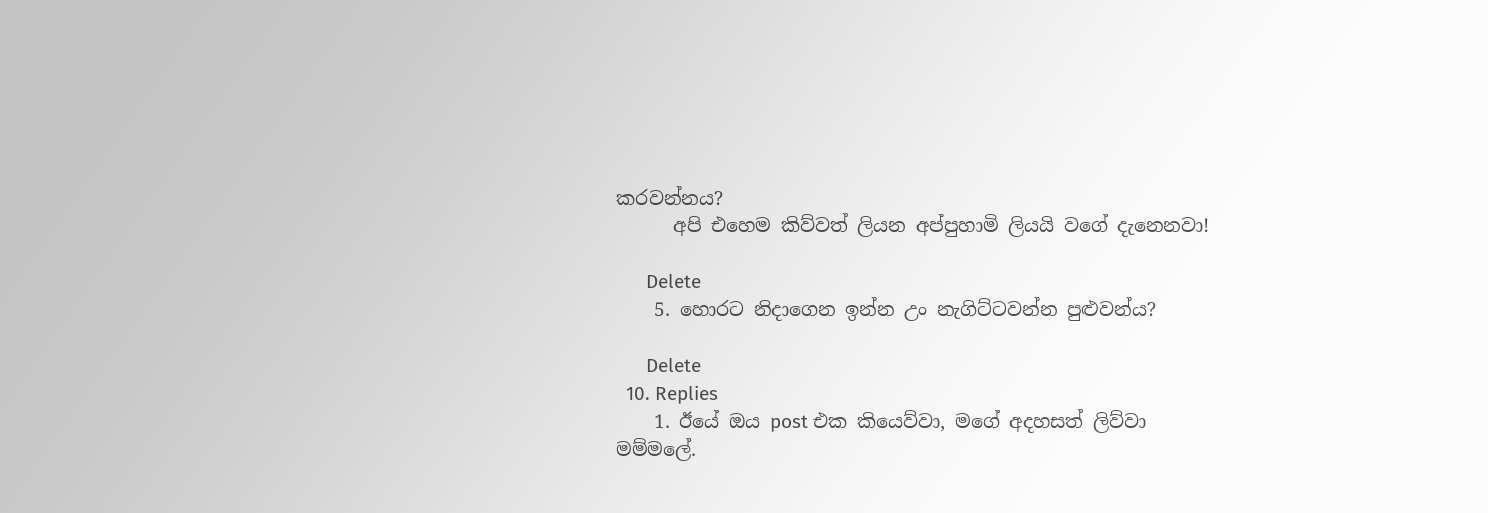කරවන්නය?
      අපි එහෙම කිව්වත් ලියන අප්පුහාමි ලියයි වගේ දැනෙනවා!

      Delete
    5. හොරට නිදාගෙන ඉන්න උං නැගිට්ටවන්න පුළුවන්ය?

      Delete
  10. Replies
    1. ඊයේ ඔය post එක කියෙව්වා, මගේ අදහසත් ලිව්වා මම්මලේ.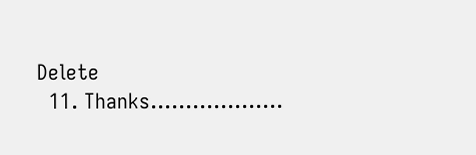Delete
  11. Thanks...................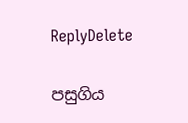ReplyDelete

පසුගිය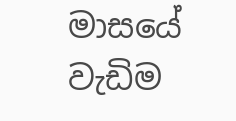මාසයේ වැඩිම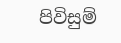පිවිසුම්